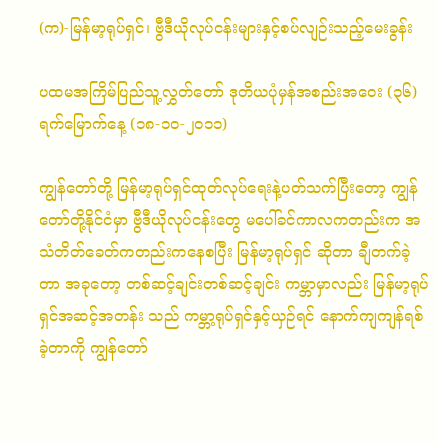(က)-မြန်မာ့ရုပ်ရှင်၊ ဗွီဒီယိုလုပ်ငန်းများနှင့်စပ်လျဉ်းသည့်မေးခွန်း

ပထမအကြိမ်ပြည်သူ့လွှတ်တော် ဒုတိယပုံမှန်အစည်းအ‌ဝေး (၃၆) ရက်မြောက်နေ့ (၁၈-၁၀-၂၀၁၁)

ကျွန်တော်တို့ မြန်မာ့ရုပ်ရှင်ထုတ်လုပ်ရေးနဲ့ပတ်သက်ပြီးတော့ ကျွန်တော်တို့နိုင်ငံမှာ ဗွီဒီယိုလုပ်ငန်းတွေ မပေါ်ခင်ကာလကတည်းက အသံတိတ်ခေတ်ကတည်းကနေစပြီး မြန်မာ့ရုပ်ရှင် ဆိုတာ ချီတက်ခဲ့တာ အခုတော့ တစ်ဆင့်ချင်းတစ်ဆင့်ချင်း ကမ္ဘာမှာလည်း မြန်မာ့ရုပ်ရှင်အဆင့်အတန်း သည် ကမ္ဘာ့ရုပ်ရှင်နှင့်ယှဉ်ရင် နောက်ကျကျန်ရစ်ခဲ့တာကို ကျွန်တော်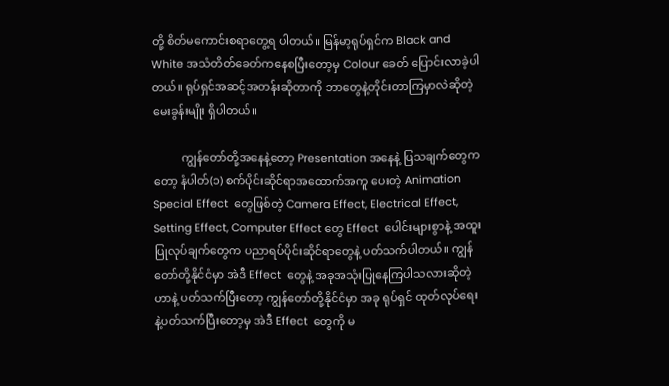တို့ စိတ်မကောင်းစရာတွေ့ရ ပါတယ်။ မြန်မာ့ရုပ်ရှင်က Black and White အသံတိတ်ခေတ်ကနေစပြီးတော့မှ Colour ခေတ် ပြောင်းလာခဲ့ပါတယ်။ ရုပ်ရှင်အဆင့်အတန်းဆိုတာကို ဘာတွေနဲ့တိုင်းတာကြမှာလဲဆိုတဲ့ မေးခွန်းမျိုး ရှိပါတယ်။

          ကျွန်တော်တို့အနေနဲ့တော့ Presentation အနေနဲ့ ပြသချက်တွေကတော့ နံပါတ်(၁) စက်ပိုင်းဆိုင်ရာအထောက်အကူ ပေးတဲ့ Animation Special Effect  တွေဖြစ်တဲ့ Camera Effect, Electrical Effect, Setting Effect, Computer Effect တွေ Effect  ပေါင်းများစွာနဲ့ အထူးပြုလုပ်ချက်တွေက ပညာရပ်ပိုင်းဆိုင်ရာတွေနဲ့ ပတ်သက်ပါတယ်။ ကျွန်တော်တို့နိုင်ငံမှာ အဲဒီ Effect  တွေနဲ့ အခုအသုံးပြုနေကြပါသလားဆိုတဲ့ဟာနဲ့ ပတ်သက်ပြီးတော့ ကျွန်တော်တို့နိုင်ငံမှာ အခု ရုပ်ရှင် ထုတ်လုပ်ရေးနဲ့ပတ်သက်ပြီးတော့မှ အဲဒီ Effect  တွေကို မ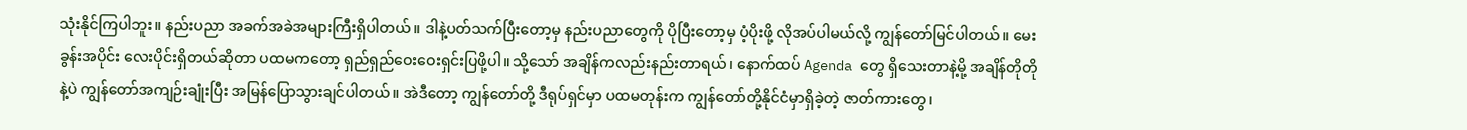သုံးနိုင်ကြပါဘူး။ နည်းပညာ အခက်အခဲအများကြီးရှိပါတယ်။ ဒါနဲ့ပတ်သက်ပြီးတော့မှ နည်းပညာတွေကို ပိုပြီးတော့မှ ပံ့ပိုးဖို့ လိုအပ်ပါမယ်လို့ ကျွန်တော်မြင်ပါတယ်။ မေးခွန်းအပိုင်း လေးပိုင်းရှိတယ်ဆိုတာ ပထမကတော့ ရှည်ရှည်ဝေးဝေးရှင်းပြဖို့ပါ။ သို့သော် အချိန်ကလည်းနည်းတာရယ်၊ နောက်ထပ် Agenda တွေ ရှိသေးတာနဲ့မို့ အချိန်တိုတိုနဲ့ပဲ ကျွန်တော်အကျဉ်းချုံးပြီး အမြန်ပြောသွားချင်ပါတယ်။ အဲဒီတော့ ကျွန်တော်တို့ ဒီရုပ်ရှင်မှာ ပထမတုန်းက ကျွန်တော်တို့နိုင်ငံမှာရှိခဲ့တဲ့ ဇာတ်ကားတွေ၊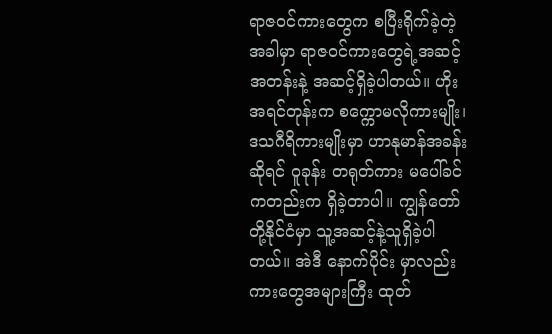ရာဇဝင်ကားတွေက စပြီးရိုက်ခဲ့တဲ့အခါမှာ ရာဇဝင်ကားတွေရဲ့အဆင့်အတန်းနဲ့ အဆင့်ရှိခဲ့ပါတယ်။ ဟိုးအရင်တုန်းက စ‌က္ကောမလိုကားမျိုး၊ ဒသဂီရိကားမျိုးမှာ ဟာနုမာန်အခန်းဆိုရင် ဝူခုန်း တရုတ်ကား မပေါ်ခင်ကတည်းက ရှိခဲ့တာပါ။ ကျွန်တော်တို့နိုင်ငံမှာ သူ့အဆင့်နဲ့သူရှိခဲ့ပါတယ်။ အဲဒီ နောက်ပိုင်း မှာလည်း ကားတွေအများကြီး ထုတ်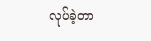လုပ်ခဲ့တာ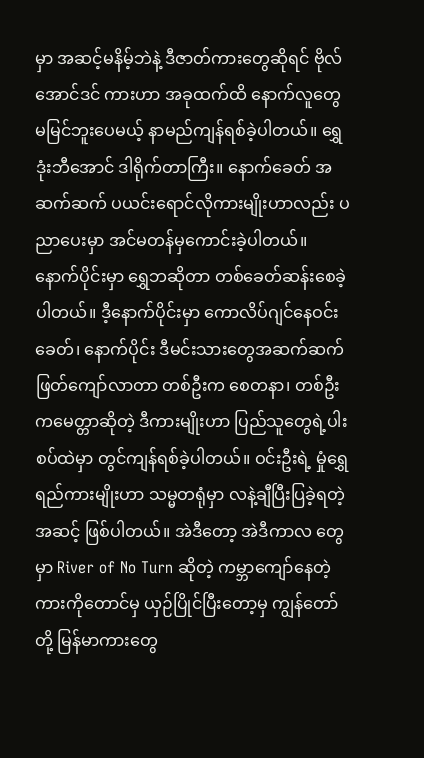မှာ အဆင့်မနိမ့်ဘဲနဲ့ ဒီဇာတ်ကားတွေဆိုရင် ဗိုလ်အောင်ဒင် ကားဟာ အခုထက်ထိ နောက်လူတွေမမြင်ဘူးပေမယ့် နာမည်ကျန်ရစ်ခဲ့ပါတယ်။ ရွှေဒုံးဘီအောင် ဒါရိုက်တာကြီး။ နောက်ခေတ် အဆက်ဆက် ပယင်းရောင်လိုကားမျိုးဟာလည်း ပညာပေးမှာ အင်မတန်မှကောင်းခဲ့ပါတယ်။ နောက်ပိုင်းမှာ ရွှေဘဆိုတာ တစ်ခေတ်ဆန်းစေခဲ့ပါတယ်။ ဒီ့နောက်ပိုင်းမှာ ကောလိပ်ဂျင်နေဝင်းခေတ်၊ နောက်ပိုင်း ဒီမင်းသားတွေအဆက်ဆက် ဖြတ်ကျော်လာတာ တစ်ဦးက စေတနာ၊ တစ်ဦးကမေတ္တာဆိုတဲ့ ဒီကားမျိုးဟာ ပြည်သူတွေရဲ့ပါးစပ်ထဲမှာ တွင်ကျန်ရစ်ခဲ့ပါတယ်။ ဝင်းဦးရဲ့ မှုံရွှေရည်ကားမျိုးဟာ သမ္မတရုံမှာ လနဲ့ချီပြီးပြခဲ့ရတဲ့အဆင့် ဖြစ်ပါတယ်။ အဲဒီတော့ အဲဒီကာလ တွေမှာ River of No Turn ဆိုတဲ့ ကမ္ဘာကျော်နေတဲ့ကားကိုတောင်မှ ယှဉ်ပြိုင်ပြီးတော့မှ ကျွန်တော်တို့ မြန်မာကားတွေ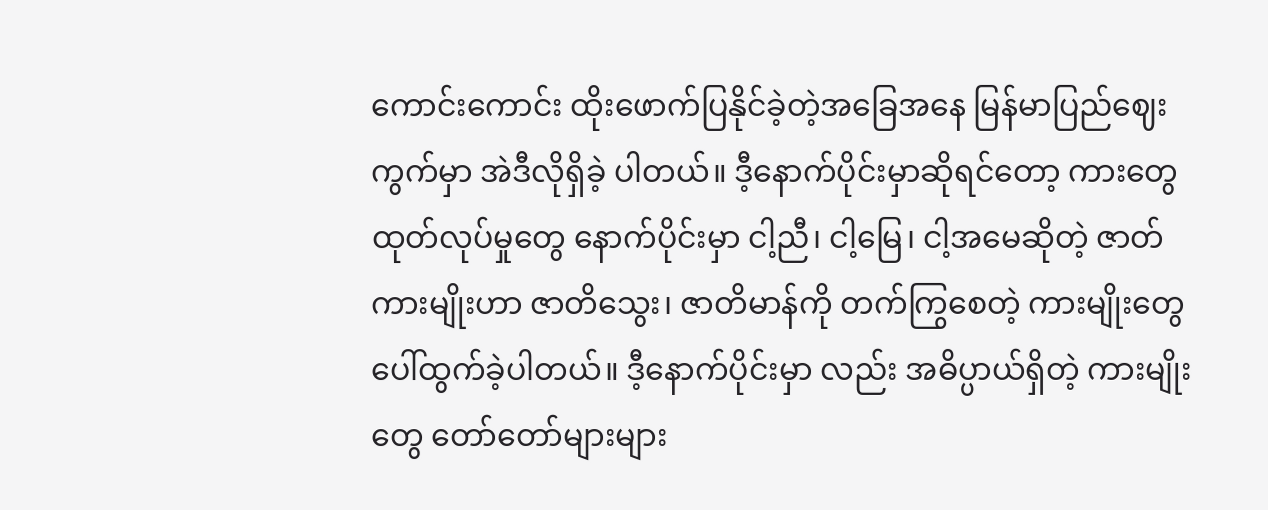ကောင်းကောင်း ထိုးဖောက်ပြနိုင်ခဲ့တဲ့အခြေအနေ မြန်မာပြည်ဈေးကွက်မှာ အဲဒီလိုရှိခဲ့ ပါတယ်။ ဒီ့နောက်ပိုင်းမှာဆိုရင်တော့ ကားတွေထုတ်လုပ်မှုတွေ နောက်ပိုင်းမှာ ငါ့ညီ၊ ငါ့မြေ၊ ငါ့အမေဆိုတဲ့ ဇာတ်ကားမျိုးဟာ ဇာတိသွေး၊ ဇာတိမာန်ကို တက်ကြွစေတဲ့ ကားမျိုးတွေပေါ်ထွက်ခဲ့ပါတယ်။ ဒီ့နောက်ပိုင်းမှာ လည်း အဓိပ္ပာယ်ရှိတဲ့ ကားမျိုးတွေ တော်တော်များများ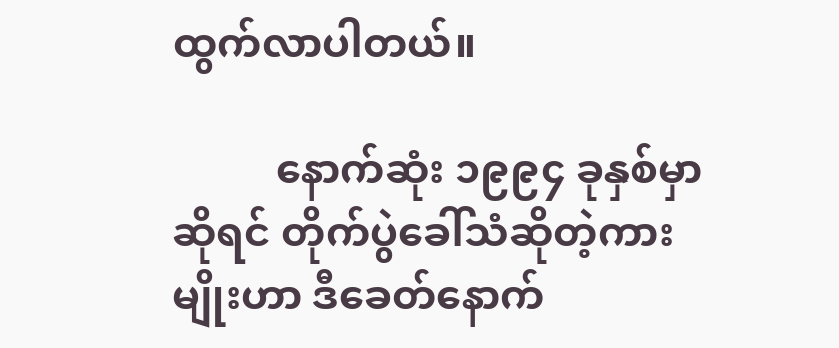ထွက်လာပါတယ်။

          နောက်ဆုံး ၁၉၉၄ ခုနှစ်မှာဆိုရင် တိုက်ပွဲခေါ်သံဆိုတဲ့ကားမျိုးဟာ ဒီခေတ်နောက်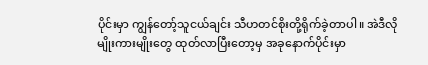ပိုင်းမှာ ကျွန်တော့်သူငယ်ချင်း သီဟတင်စိုးတို့ရိုက်ခဲ့တာပါ။ အဲဒီလိုမျိုးကားမျိုးတွေ ထုတ်လာပြီးတော့မှ အခုနောက်ပိုင်းမှာ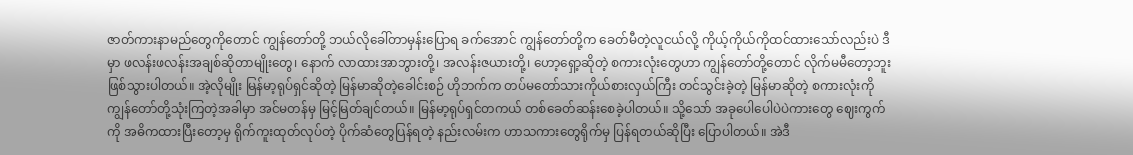ဇာတ်ကားနာမည်တွေကိုတောင် ကျွန်တော်တို့ ဘယ်လိုခေါ်တာမှန်းပြောရ ခက်အောင် ကျွန်တော်တို့က ခေတ်မီတဲ့လူငယ်လို့ ကိုယ့်ကိုယ်ကိုထင်ထားသော်လည်းပဲ ဒီမှာ ဖလန်းဖလန်းအချစ်ဆိုတာမျိုးတွေ၊ နောက် လာထားအာဘွားတို့၊ အလန်းဇယားတို့၊ ဟော့ရှော့ဆိုတဲ့ စကားလုံးတွေဟာ ကျွန်တော်တို့တောင် လိုက်မမီတော့ဘူးဖြစ်သွားပါတယ်။ အဲ့လိုမျိုး မြန်မာ့ရုပ်ရှင်ဆိုတဲ့ မြန်မာဆိုတဲ့ခေါင်းစဉ် ဟိုဘက်က တပ်မတော်သားကိုယ်စားလှယ်ကြီး တင်သွင်းခဲ့တဲ့ မြန်မာဆိုတဲ့ စကားလုံးကို ကျွန်တော်တို့သုံးကြတဲ့အခါမှာ အင်မတန်မှ မြင့်မြတ်ချင်တယ်။ မြန်မာ့ရုပ်ရှင်တကယ် တစ်ခေတ်ဆန်းစေခဲ့ပါတယ်။ သို့သော် အခုပေါပေါပဲပဲကားတွေ ဈေးကွက်ကို အဓိကထားပြီးတော့မှ ရိုက်ကူးထုတ်လုပ်တဲ့ ပိုက်ဆံတွေပြန်ရတဲ့ နည်းလမ်းက ဟာသကားတွေရိုက်မှ ပြန်ရတယ်ဆိုပြီး ပြောပါတယ်။ အဲဒီ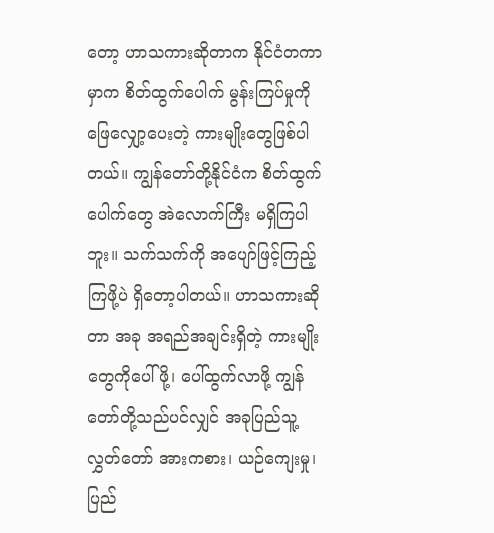တော့ ဟာသကားဆိုတာက နိုင်ငံတကာမှာက စိတ်ထွက်ပေါက် မွန်းကြပ်မှုကို ဖြေလျှော့ပေးတဲ့ ကားမျိုးတွေဖြစ်ပါတယ်။ ကျွန်တော်တို့နိုင်ငံက စိတ်ထွက်ပေါက်တွေ အဲလောက်ကြီး မရှိကြပါဘူး။ သက်သက်ကို အပျော်ဖြင့်ကြည့်ကြဖို့ပဲ ရှိတော့ပါတယ်။ ဟာသကားဆိုတာ အခု အရည်အချင်းရှိတဲ့ ကားမျိုးတွေကိုပေါ်ဖို့၊ ပေါ်ထွက်လာဖို့ ကျွန်တော်တို့သည်ပင်လျှင် အခုပြည်သူ့ လွှတ်တော် အားကစား၊ ယဉ်ကျေးမှု၊ ပြည်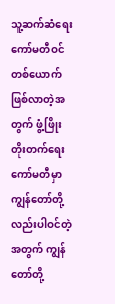သူ့ဆက်ဆံရေးကော်မတီဝင်တစ်ယောက် ဖြစ်လာတဲ့အတွက် ဖွံ့ဖြိုးတိုးတက်ရေး ကော်မတီမှာ ကျွန်တော်တို့လည်းပါဝင်တဲ့အတွက် ကျွန်တော်တို့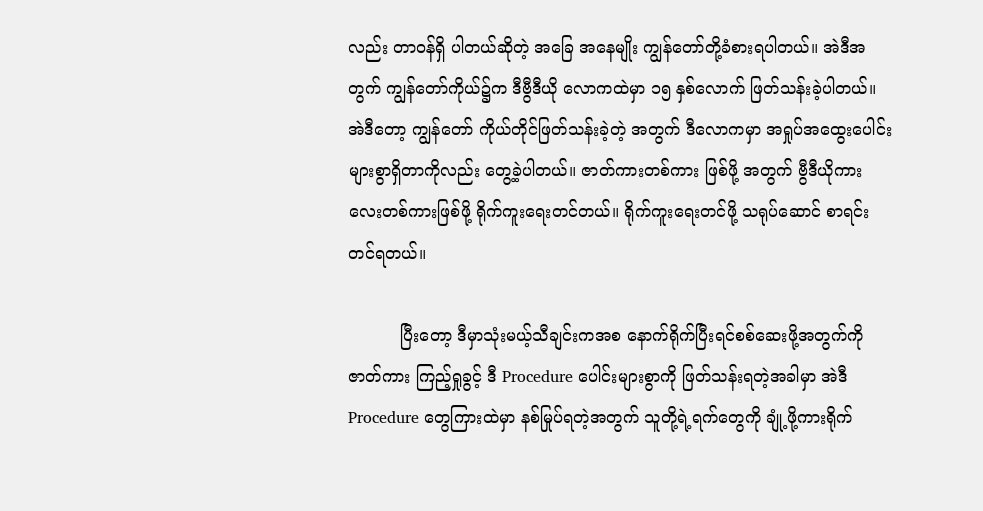လည်း တာဝန်ရှိ ပါတယ်ဆိုတဲ့ အခြေ အနေမျိုး ကျွန်တော်တို့ခံစားရပါတယ်။ အဲဒီအတွက် ကျွန်တော်ကိုယ်၌က ဒီဗွီဒီယို လောကထဲမှာ ၁၅ နှစ်လောက် ဖြတ်သန်းခဲ့ပါတယ်။ အဲဒီတော့ ကျွန်တော် ကိုယ်တိုင်ဖြတ်သန်းခဲ့တဲ့ အတွက် ဒီလောကမှာ အရှုပ်အထွေးပေါင်းများစွာရှိတာကိုလည်း တွေ့ခဲ့ပါတယ်။ ဇာတ်ကားတစ်ကား ဖြစ်ဖို့ အတွက် ဗွီဒီယိုကားလေးတစ်ကားဖြစ်ဖို့ ရိုက်ကူးရေးတင်တယ်။ ရိုက်ကူးရေးတင်ဖို့ သရုပ်ဆောင် စာရင်းတင်ရတယ်။

          ပြီးတော့ ဒီမှာသုံးမယ့်သီချင်းကအစ နောက်ရိုက်ပြီးရင်စစ်ဆေးဖို့အတွက်ကို ဇာတ်ကား ကြည့်ရှုခွင့် ဒီ Procedure ပေါင်းများစွာကို ဖြတ်သန်းရတဲ့အခါမှာ အဲဒီ Procedure တွေကြားထဲမှာ နစ်မြုပ်ရတဲ့အတွက် သူတို့ရဲ့ရက်တွေကို ချုံ့ဖို့ကားရိုက်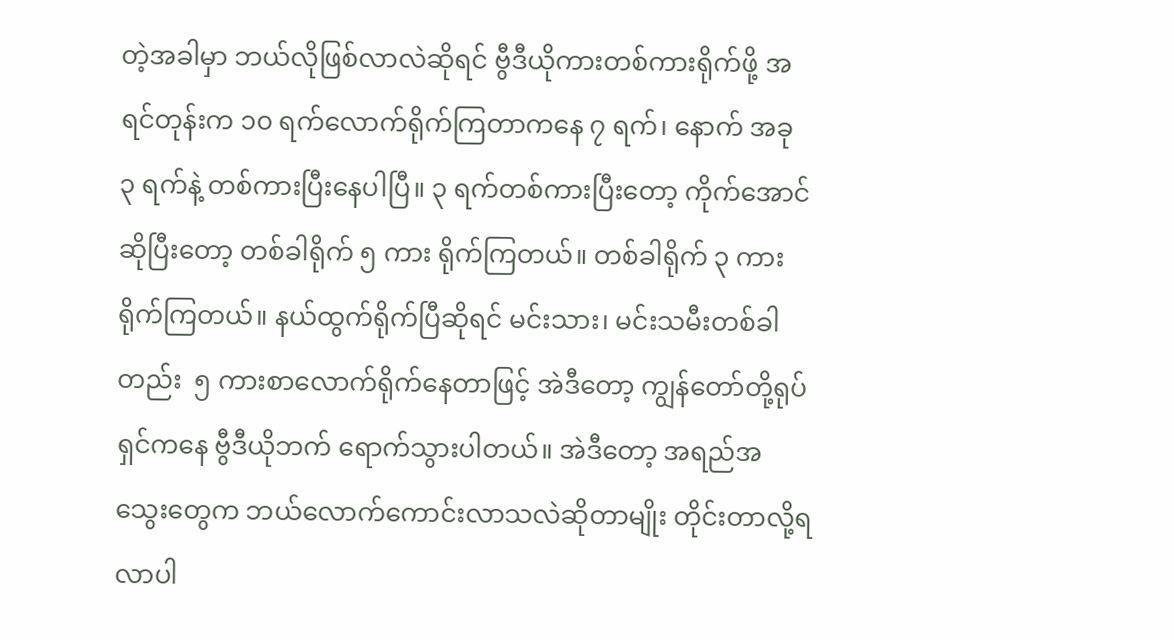တဲ့အခါမှာ ဘယ်လိုဖြစ်လာလဲဆိုရင် ဗွီဒီယိုကားတစ်ကားရိုက်ဖို့ အရင်တုန်းက ၁၀ ရက်လောက်ရိုက်ကြတာကနေ ၇ ရက်၊ နောက် အခု          ၃ ရက်နဲ့ တစ်ကားပြီးနေပါပြီ။ ၃ ရက်တစ်ကားပြီးတော့ ကိုက်အောင်ဆိုပြီးတော့ တစ်ခါရိုက် ၅ ကား ရိုက်ကြတယ်။ တစ်ခါရိုက် ၃ ကားရိုက်ကြတယ်။ နယ်ထွက်ရိုက်ပြီဆိုရင် မင်းသား၊ မင်းသမီးတစ်ခါတည်း  ၅ ကားစာလောက်ရိုက်နေတာဖြင့် အဲဒီတော့ ကျွန်တော်တို့ရုပ်ရှင်ကနေ ဗွီဒီယိုဘက် ‌ရောက်သွားပါတယ်။ အဲဒီတော့ အရည်အသွေးတွေက ဘယ်လောက်ကောင်းလာသလဲဆိုတာမျိုး တိုင်းတာလို့ရလာပါ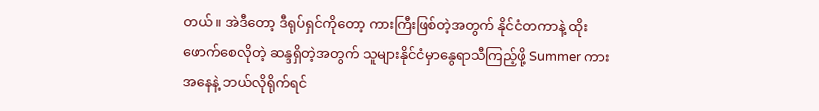တယ်။ အဲဒီတော့ ဒီရုပ်ရှင်ကိုတော့ ကားကြီးဖြစ်တဲ့အတွက် နိုင်ငံတကာနဲ့ ထိုးဖောက်စေလိုတဲ့ ဆန္ဒရှိတဲ့အတွက် သူများနိုင်ငံမှာနွေရာသီကြည့်ဖို့ Summer ကားအနေနဲ့ ဘယ်လိုရိုက်ရင်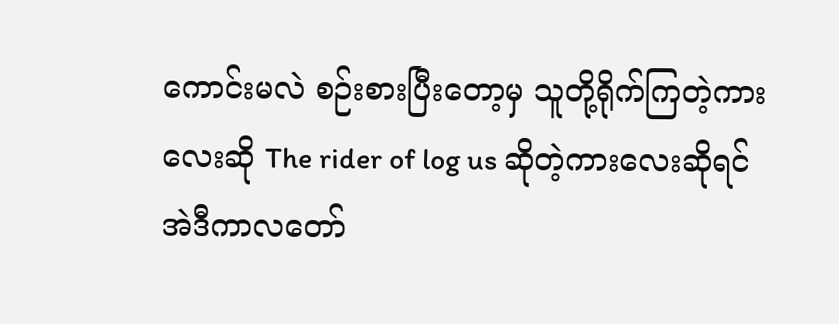ကောင်းမလဲ စဉ်းစားပြီးတော့မှ သူတို့ရိုက်ကြတဲ့ကားလေးဆို The rider of log us ဆိုတဲ့ကားလေးဆိုရင် အဲဒီကာလတော်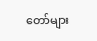တော်များ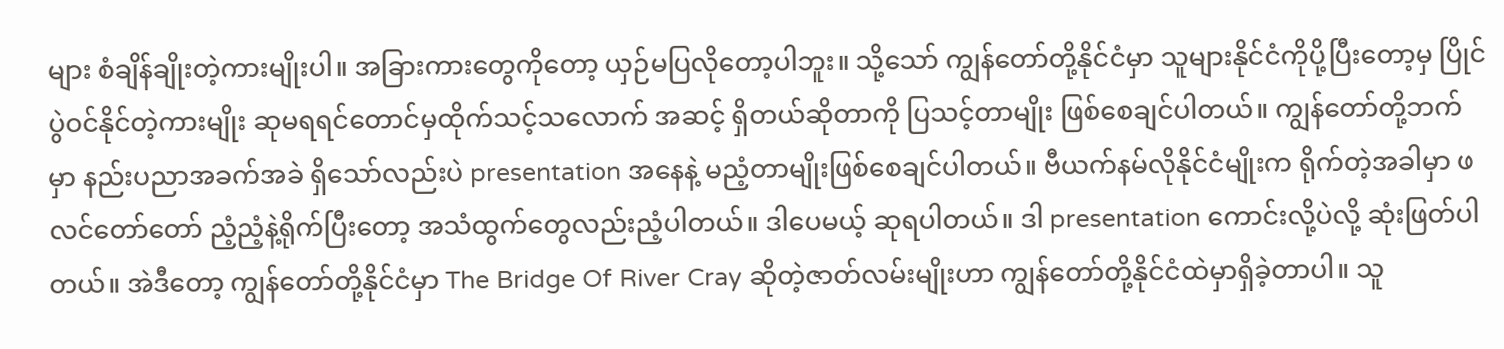များ စံချိန်ချိုးတဲ့ကားမျိုးပါ။ အခြားကားတွေကိုတော့ ယှဉ်မပြလိုတော့ပါဘူး။ သို့သော် ကျွန်တော်တို့နိုင်ငံမှာ သူများနိုင်ငံကိုပို့ပြီးတော့မှ ပြိုင်ပွဲဝင်နိုင်တဲ့ကားမျိုး ဆုမရရင်တောင်မှထိုက်သင့်သလောက် အဆင့် ရှိတယ်ဆိုတာကို ပြသင့်တာမျိုး ဖြစ်စေချင်ပါတယ်။ ကျွန်တော်တို့ဘက်မှာ နည်းပညာအခက်အခဲ ရှိသော်လည်းပဲ presentation အနေနဲ့ မညံ့တာမျိုးဖြစ်စေချင်ပါတယ်။ ဗီယက်နမ်လိုနိုင်ငံမျိုးက ရိုက်တဲ့အခါမှာ ဖလင်တော်တော် ညံ့ညံ့နဲ့ရိုက်ပြီးတော့ အသံထွက်တွေလည်းညံ့ပါတယ်။ ဒါပေမယ့် ဆုရပါတယ်။ ဒါ presentation ကောင်းလို့ပဲလို့ ဆုံးဖြတ်ပါတယ်။ အဲဒီတော့ ကျွန်တော်တို့နိုင်ငံမှာ The Bridge Of River Cray ဆိုတဲ့ဇာတ်လမ်းမျိုးဟာ ကျွန်တော်တို့နိုင်ငံထဲမှာရှိခဲ့တာပါ။ သူ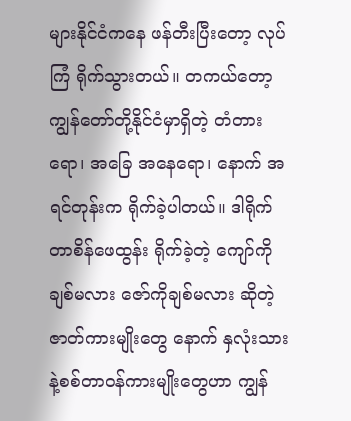များနိုင်ငံကနေ ဖန်တီးပြီးတော့ လုပ်ကြံ ရိုက်သွားတယ်။ တကယ်တော့ ကျွန်တော်တို့နိုင်ငံမှာရှိတဲ့ တံတားရော၊ အခြေ အနေရော၊ နောက် အရင်တုန်းက ရိုက်ခဲ့ပါတယ်။ ဒါရိုက်တာစိန်ဖေထွန်း ရိုက်ခဲ့တဲ့ ကျော်ကိုချစ်မလား ဇော်ကိုချစ်မလား ဆိုတဲ့ဇာတ်ကားမျိုးတွေ နောက် နှလုံးသားနဲ့စစ်တာဝန်ကားမျိုးတွေဟာ ကျွန်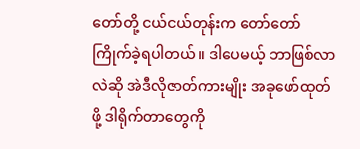တော်တို့ ငယ်ငယ်တုန်းက တော်တော်ကြိုက်ခဲ့ရပါတယ်။ ဒါပေမယ့် ဘာဖြစ်လာလဲဆို အဲဒီလိုဇာတ်ကားမျိုး အခုဖော်ထုတ်ဖို့ ဒါရိုက်တာတွေကို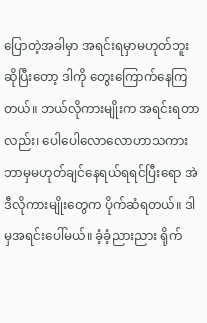ပြောတဲ့အခါမှာ အရင်းရမှာမဟုတ်ဘူး ဆိုပြီးတော့ ဒါကို တွေးကြောက်နေကြတယ်။ ဘယ်လိုကားမျိုးက အရင်းရတာလည်း၊ ပေါပေါလောလောဟာသကား ဘာမှမဟုတ်ချင်နေရယ်ရရင်ပြီးရော အဲဒီလိုကားမျိုးတွေက ပိုက်ဆံရတယ်။ ဒါမှအရင်းပေါ်မယ်။ ခံ့ခံ့ညားညား ရိုက်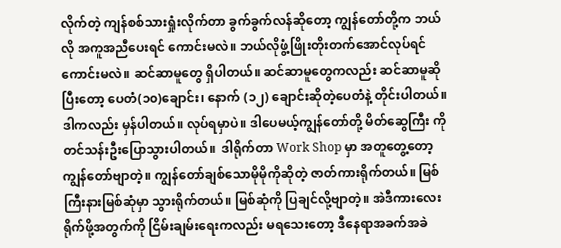လိုက်တဲ့ ကျန်စစ်သားရှုံးလိုက်တာ ခွက်ခွက်လန်ဆိုတော့ ကျွန်တော်တို့က ဘယ်လို အကူအညီပေးရင် ကောင်းမလဲ။ ဘယ်လိုဖွံ့ဖြိုးတိုးတက်အောင်လုပ်ရင်ကောင်းမလဲ။ ဆင်ဆာမူတွေ ရှိပါတယ်။ ဆင်ဆာမူတွေကလည်း ဆင်ဆာမူဆိုပြီးတော့ ပေတံ(၁၀)ချောင်း၊ နောက် (၁၂) ချောင်းဆိုတဲ့ပေတံနဲ့ တိုင်းပါတယ်။ ဒါကလည်း မှန်ပါတယ်။ လုပ်ရမှာပဲ။ ဒါပေမယ့်ကျွန်တော်တို့ မိတ်ဆွေကြီး ကိုတင်သန်းဦးပြောသွားပါတယ်။  ဒါရိုက်တာ Work Shop မှာ အတူတွေ့တော့ ကျွန်တော်ဗျာတဲ့။ ကျွန်တော်ချစ်သောမိုမိုကိုဆိုတဲ့ ဇာတ်ကားရိုက်တယ်။ မြစ်ကြီးနားမြစ်ဆုံမှာ သွားရိုက်တယ်။ မြစ်ဆုံကို ပြချင်လို့ဗျာတဲ့။ အဲဒီကားလေး ရိုက်ဖို့အတွက်ကို ငြိမ်းချမ်းရေးကလည်း မရသေးတော့ ဒီနေရာအခက်အခဲ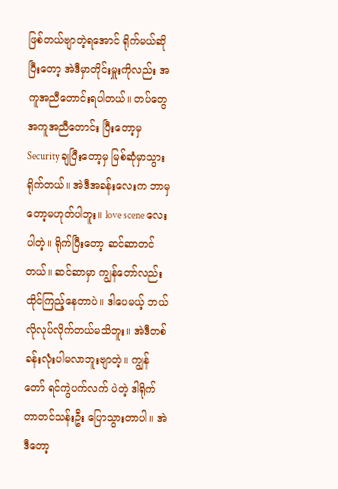ဖြစ်တယ်ဗျာတဲ့ရအောင် ရိုက်မယ်ဆိုပြီးတော့ အဲဒီမှာတိုင်းမှူးကိုလည်း အကူအညီတောင်းရပါတယ်။ တပ်တွေအကူအညီတောင်း ပြီးတော့မှ Security ချပြီးတော့မှ မြစ်ဆုံမှာသွားရိုက်တယ်။ အဲဒီအခန်းလေးက ဘာမှတော့မဟုတ်ပါဘူး။ love scene လေးပါတဲ့။ ရိုက်ပြီးတော့ ဆင်ဆာတင်တယ်။ ဆင်ဆာမှာ ကျွန်တော်လည်း ထိုင်ကြည့်နေတာပဲ။ ဒါပေမယ့် ဘယ်လိုလုပ်လိုက်တယ်မသိဘူး။ အဲဒီတစ်ခန်းလုံးပါမလာဘူးဗျာတဲ့။ ကျွန်တော် ရင်ကွဲပက်လက် ပဲတဲ့ ဒါရိုက်တာတင်သန်းဦး ပြောသွားတာပါ။ အဲဒီတော့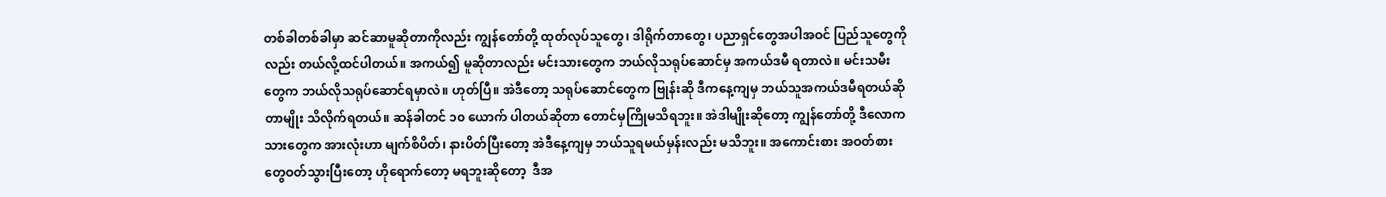တစ်ခါတစ်ခါမှာ ဆင်ဆာမူဆိုတာကိုလည်း ကျွန်တော်တို့ ထုတ်လုပ်သူတွေ၊ ဒါရိုက်တာတွေ၊ ပညာရှင်တွေအပါအဝင် ပြည်သူတွေကိုလည်း တယ်လို့ထင်ပါတယ်။ အကယ်၍ မူဆိုတာလည်း မင်းသားတွေက ဘယ်လိုသရုပ်ဆောင်မှ အကယ်ဒမီ ရတာလဲ။ မင်းသမီးတွေက ဘယ်လိုသရုပ်ဆောင်ရမှာလဲ။ ဟုတ်ပြီ။ အဲဒီတော့ သရုပ်ဆောင်တွေက ဗြုန်းဆို ဒီကနေ့ကျမှ ဘယ်သူအကယ်ဒမီရတယ်ဆိုတာမျိုး သိလိုက်ရတယ်။ ဆန်ခါတင် ၁၀ ယောက် ပါတယ်ဆိုတာ တောင်မှကြိုမသိရဘူး။ အဲဒါမျိုးဆိုတော့ ကျွန်တော်တို့ ဒီလောကသားတွေက အားလုံးဟာ မျက်စိပိတ်၊ နားပိတ်ပြီးတော့ အဲဒီနေ့ကျမှ ဘယ်သူရမယ်မှန်းလည်း မသိဘူး။ အကောင်းစား အဝတ်စားတွေဝတ်သွားပြီးတော့ ဟိုရောက်တော့ မရဘူးဆိုတော့  ဒီအ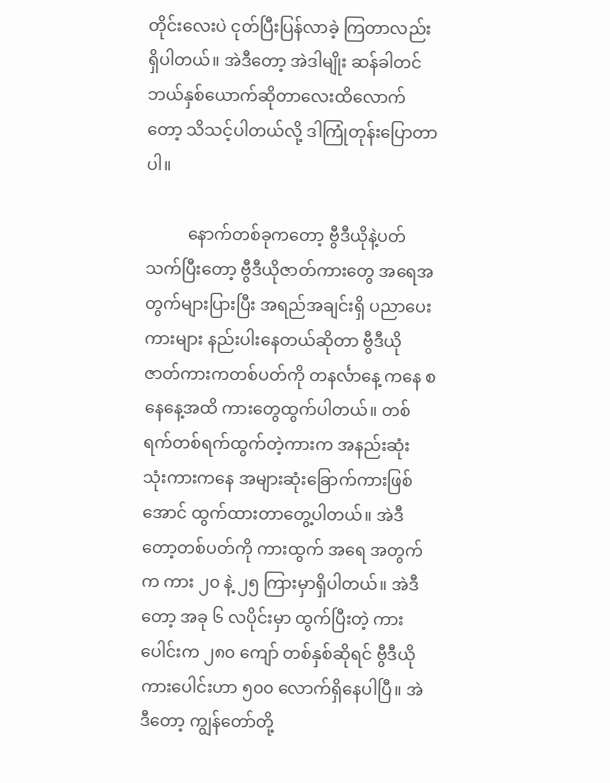တိုင်းလေးပဲ ငုတ်ပြီးပြန်လာခဲ့ ကြတာလည်း ရှိပါတယ်။ အဲဒီတော့ အဲဒါမျိုး ဆန်ခါတင်ဘယ်နှစ်ယောက်ဆိုတာလေးထိလောက်တော့ သိသင့်ပါတယ်လို့ ဒါကြုံတုန်းပြောတာပါ။

          နောက်တစ်ခုကတော့ ဗွီဒီယိုနဲ့ပတ်သက်ပြီးတော့ ဗွီဒီယိုဇာတ်ကားတွေ အရေအတွက်များပြားပြီး အရည်အချင်းရှိ ပညာပေးကားများ နည်းပါးနေတယ်ဆိုတာ ဗွီဒီယိုဇာတ်ကားကတစ်ပတ်ကို တနင်္လာနေ့ ကနေ စနေနေ့အထိ ကားတွေထွက်ပါတယ်။ တစ်ရက်တစ်ရက်ထွက်တဲ့ကားက အနည်းဆုံး သုံးကားကနေ အများဆုံး‌ခြောက်ကားဖြစ်အောင် ထွက်ထားတာတွေ့ပါတယ်။ အဲဒီတော့တစ်ပတ်ကို ကားထွက် အရေ အတွက်က ကား ၂၀ နဲ့ ၂၅ ကြားမှာရှိပါတယ်။ အဲဒီတော့ အခု ၆ လပိုင်းမှာ ထွက်ပြီးတဲ့ ကားပေါင်းက ၂၈၀ ကျော် တစ်နှစ်ဆိုရင် ဗွီဒီယိုကားပေါင်းဟာ ၅၀၀ လောက်ရှိနေပါပြီ။ အဲဒီတော့ ကျွန်တော်တို့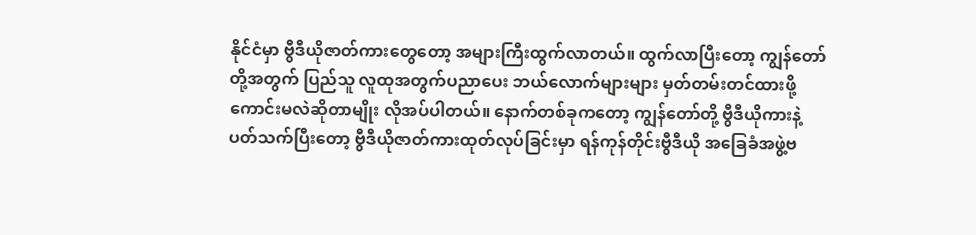နိုင်ငံမှာ ဗွီဒီယိုဇာတ်ကားတွေတော့ အများကြီးထွက်လာတယ်။ ထွက်လာပြီးတော့ ကျွန်တော်တို့အတွက် ပြည်သူ လူထုအတွက်ပညာပေး ဘယ်လောက်များများ မှတ်တမ်းတင်ထားဖို့ ကောင်းမလဲဆိုတာမျိုး လိုအပ်ပါတယ်။ နောက်တစ်ခုကတော့ ကျွန်တော်တို့ ဗွီဒီယိုကားနဲ့ ပတ်သက်ပြီးတော့ ဗွီဒီယိုဇာတ်ကားထုတ်လုပ်ခြင်းမှာ ရန်ကုန်တိုင်းဗွီဒီယို အ‌ခြေခံအဖွဲ့ဗ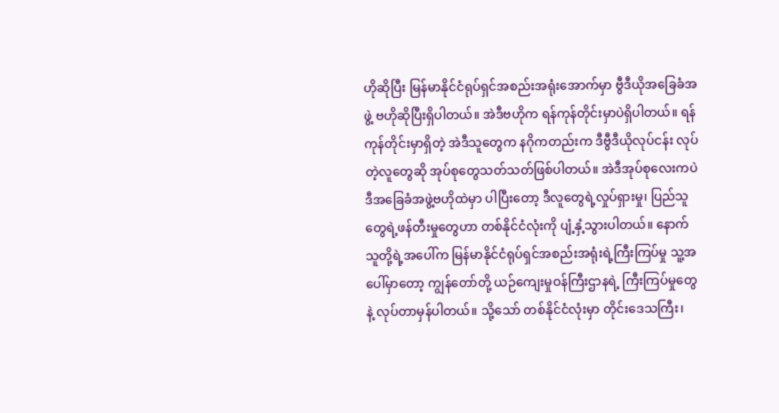ဟိုဆိုပြီး မြန်မာနိုင်ငံရုပ်ရှင်အစည်းအရုံးအောက်မှာ ဗွီဒီယိုအ‌ခြေခံအဖွဲ့ ဗဟိုဆိုပြီးရှိပါတယ်။ အဲဒီဗဟိုက ရန်ကုန်တိုင်းမှာပဲရှိပါတယ်။ ရန်ကုန်တိုင်းမှာရှိတဲ့ အဲဒီသူတွေက နဂိုကတည်းက ဒီဗွီဒီယိုလုပ်ငန်း လုပ်တဲ့လူတွေဆို အုပ်စုတွေသတ်သတ်ဖြစ်ပါတယ်။ အဲဒီအုပ်စုလေးကပဲ ဒီအ‌ခြေခံအဖွဲ့ဗဟိုထဲမှာ ပါပြီးတော့ ဒီလူတွေရဲ့လှုပ်ရှားမှု၊ ပြည်သူတွေရဲ့ဖန်တီးမှုတွေဟာ တစ်နိုင်ငံလုံးကို ပျံ့နှံ့သွားပါတယ်။ နောက်သူတို့ရဲ့အပေါ်က မြန်မာနိုင်ငံရုပ်ရှင်အစည်းအရုံးရဲ့ကြီးကြပ်မှု သူ့အပေါ်မှာတော့ ကျွန်တော်တို့ ယဉ်ကျေးမှုဝန်ကြီးဌာနရဲ့ ကြီးကြပ်မှုတွေနဲ့ လုပ်တာမှန်ပါတယ်။ သို့သော် တစ်နိုင်ငံလုံးမှာ တိုင်းဒေသကြီး၊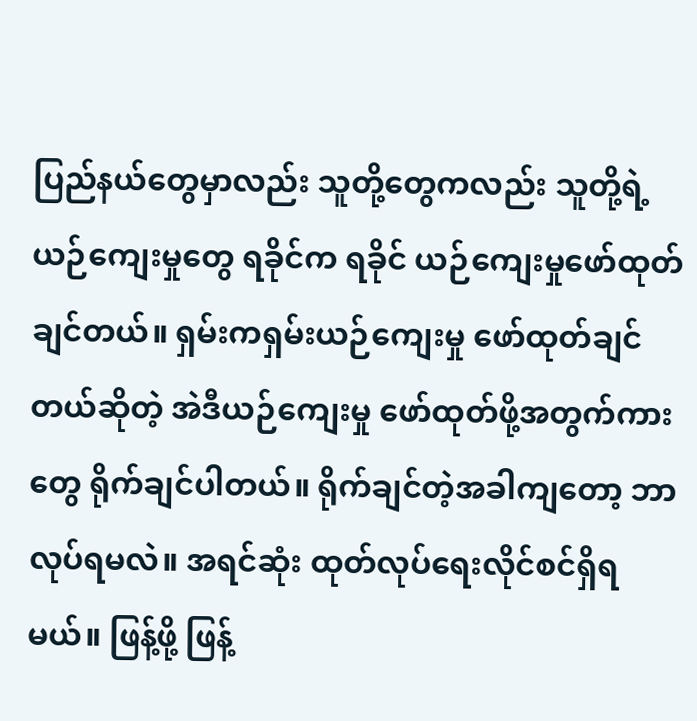ပြည်နယ်တွေမှာလည်း သူတို့တွေကလည်း သူတို့ရဲ့ယဉ်ကျေးမှုတွေ ရခိုင်က ရခိုင် ယဉ်ကျေးမှုဖော်ထုတ်ချင်တယ်။ ရှမ်းကရှမ်းယဉ်ကျေးမှု ဖော်ထုတ်ချင်တယ်ဆိုတဲ့ အဲဒီယဉ်ကျေးမှု ဖော်ထုတ်ဖို့အတွက်ကားတွေ ရိုက်ချင်ပါတယ်။ ရိုက်ချင်တဲ့အခါကျတော့ ဘာလုပ်ရမလဲ။ အရင်ဆုံး ထုတ်လုပ်ရေးလိုင်စင်ရှိရမယ်။ ဖြန့်ဖို့ ဖြန့်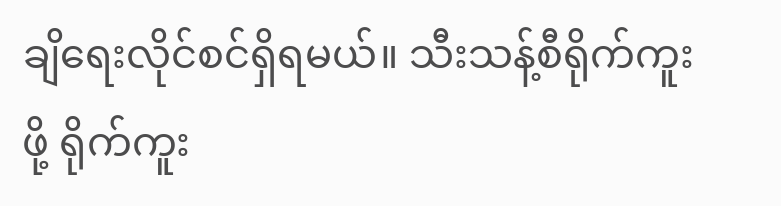ချိရေးလိုင်စင်ရှိရမယ်။ သီးသန့်စီရိုက်ကူးဖို့ ရိုက်ကူး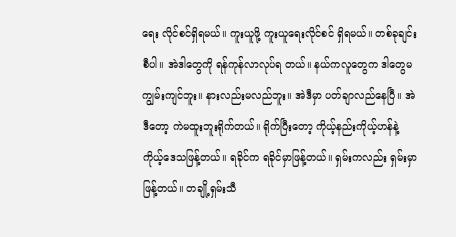ရေး လိုင်စင်ရှိရမယ်။ ကူးယူဖို့ ကူးယူရေးလိုင်စင် ရှိရမယ်။ တစ်ခုချင်းစီပါ။ အဲဒါတွေကို ရန်ကုန်လာလုပ်ရ တယ်။ နယ်ကလူတွေက ဒါတွေမကျွမ်းကျင်ဘူး။ နားလည်းမလည်ဘူး။ အဲဒီမှာ ပတ်ချာလည်နေပြီ။ အဲဒီတော့ ကဲမထူးဘူးရိုက်တယ်။ ရိုက်ပြီးတော့ ကိုယ့်နည်းကိုယ့်ဟန်နဲ့ ကိုယ့်ဒေသဖြန့်တယ်။ ရခိုင်က ရခိုင်မှာဖြန့်တယ်။ ရှမ်းကလည်း ရှမ်းမှာဖြန့်တယ်။ တချို့ရှမ်းသီ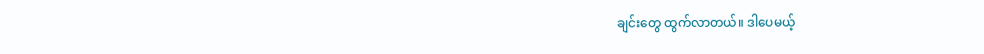ချင်းတွေ ထွက်လာတယ်။ ဒါပေမယ့်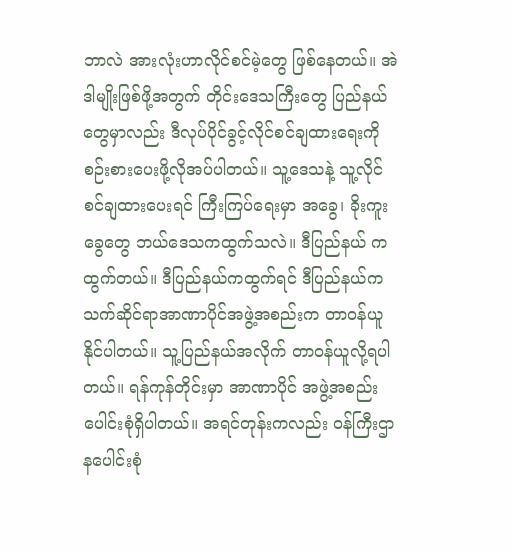ဘာလဲ အားလုံးဟာလိုင်စင်မဲ့တွေ ဖြစ်နေတယ်။ အဲဒါမျိုးဖြစ်ဖို့အတွက် တိုင်းဒေသကြီးတွေ ပြည်နယ်တွေမှာလည်း ဒီလုပ်ပိုင်ခွင့်လိုင်စင်ချထားရေးကို စဉ်းစားပေးဖို့လိုအပ်ပါတယ်။ သူ့ဒေသနဲ့ သူ့လိုင်စင်ချထားပေးရင် ကြီးကြပ်ရေးမှာ အခွေ၊ ခိုးကူးခွေတွေ ဘယ်ဒေသကထွက်သလဲ။ ဒီပြည်နယ် ကထွက်တယ်။ ဒီပြည်နယ်ကထွက်ရင် ဒီပြည်နယ်က သက်ဆိုင်ရာအာဏာပိုင်အဖွဲ့အစည်းက တာဝန်ယူနိုင်ပါတယ်။ သူ့ပြည်နယ်အလိုက် တာဝန်ယူလို့ရပါတယ်။ ရန်ကုန်တိုင်းမှာ အာဏာပိုင် အဖွဲ့အစည်းပေါင်းစုံရှိပါတယ်။ အရင်တုန်းကလည်း ဝန်ကြီးဌာနပေါင်းစုံ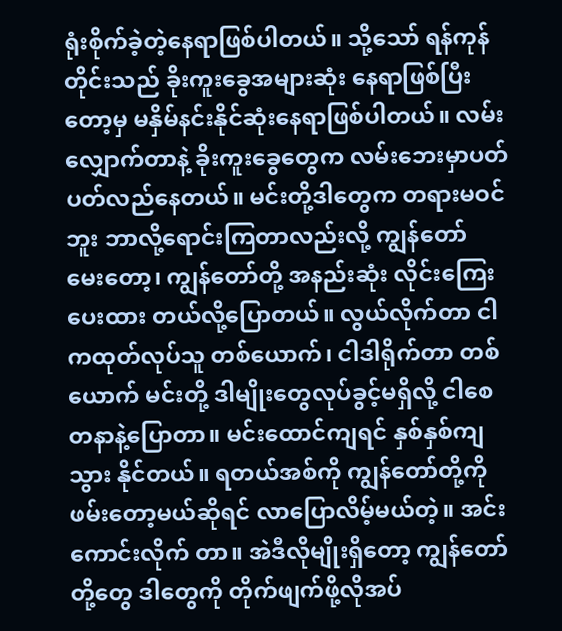ရုံးစိုက်ခဲ့တဲ့နေရာဖြစ်ပါတယ်။ သို့သော် ရန်ကုန်တိုင်းသည် ခိုးကူးခွေအများဆုံး နေရာဖြစ်ပြီးတော့မှ မနှိမ်နင်းနိုင်ဆုံးနေရာဖြစ်ပါတယ်။ လမ်းလျှောက်တာနဲ့ ခိုးကူးခွေတွေက လမ်းဘေးမှာပတ်ပတ်လည်နေတယ်။ မင်းတို့ဒါတွေက တရားမဝင်ဘူး ဘာလို့ရောင်းကြတာလည်းလို့ ကျွန်တော်မေး‌တော့၊ ကျွန်တော်တို့ အနည်းဆုံး လိုင်းကြေးပေးထား တယ်လို့ပြောတယ်။ လွယ်လိုက်တာ ငါကထုတ်လုပ်သူ တစ်ယောက်၊ ငါဒါရိုက်တာ တစ်ယောက် မင်းတို့ ဒါမျိုးတွေလုပ်ခွင့်မရှိလို့ ငါစေတနာနဲ့ပြောတာ။ မင်းထောင်ကျရင် နှစ်နှစ်ကျသွား နိုင်တယ်။ ရတယ်အစ်ကို ကျွန်တော်တို့ကို ဖမ်းတော့မယ်ဆိုရင် လာပြောလိမ့်မယ်တဲ့။ အင်းကောင်းလိုက် တာ။ အဲဒီလိုမျိုးရှိတော့ ကျွန်တော်တို့တွေ ဒါတွေကို တိုက်ဖျက်ဖို့လိုအပ်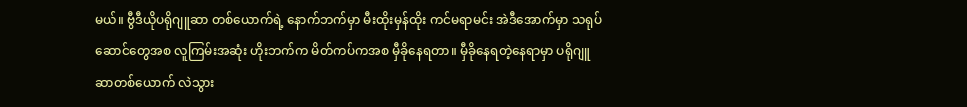မယ်။ ဗွီဒီယိုပရိုဂျူဆာ တစ်ယောက်ရဲ့ နောက်ဘက်မှာ မီးထိုးမှန်ထိုး ကင်မရာမင်း အဲဒီအောက်မှာ သရုပ်ဆောင်တွေအစ လူကြမ်းအဆုံး ဟိုးဘက်က မိတ်ကပ်ကအစ မှီခိုနေရတာ။ မှီခိုနေရတဲ့နေရာမှာ ပရိုဂျူဆာတစ်ယောက် လဲသွား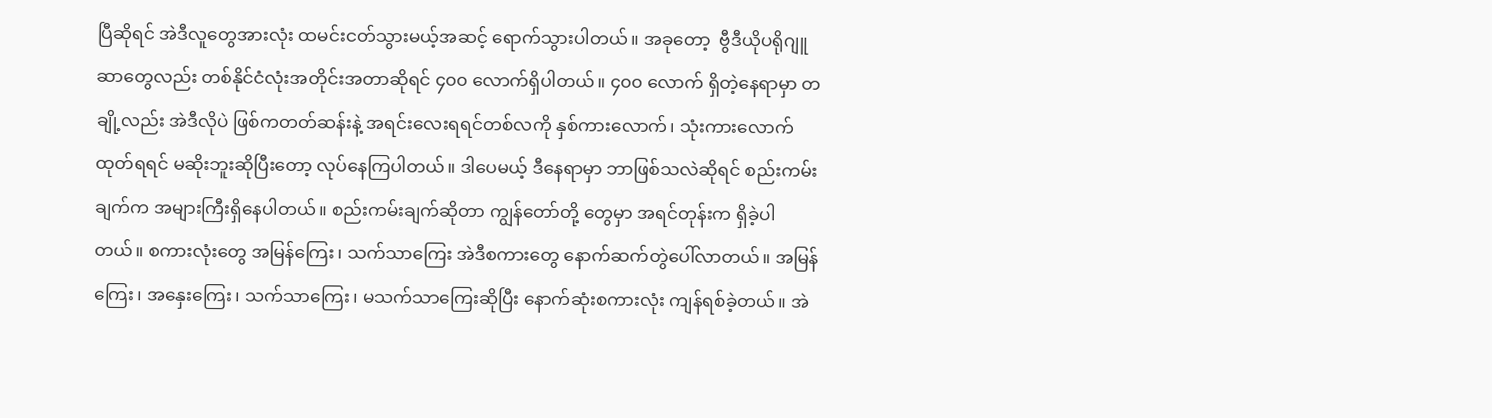ပြီဆိုရင် အဲဒီလူတွေအားလုံး ထမင်းငတ်သွားမယ့်အဆင့် ရောက်သွားပါတယ်။ အခုတော့  ဗွီဒီယိုပရိုဂျူဆာတွေလည်း တစ်နိုင်ငံလုံးအတိုင်းအတာဆိုရင် ၄၀၀ လောက်ရှိပါတယ်။ ၄၀၀ လောက် ရှိတဲ့နေရာမှာ တချို့လည်း အဲဒီလိုပဲ ဖြစ်ကတတ်ဆန်းနဲ့ အရင်းလေးရရင်တစ်လကို နှစ်ကားလောက်၊ သုံးကားလောက်ထုတ်ရရင် မဆိုးဘူးဆိုပြီးတော့ လုပ်နေကြပါတယ်။ ဒါပေမယ့် ဒီနေရာမှာ ဘာဖြစ်သလဲဆိုရင် စည်းကမ်းချက်က အများကြီးရှိနေပါတယ်။ စည်းကမ်းချက်ဆိုတာ ကျွန်တော်တို့ တွေမှာ အရင်တုန်းက ရှိခဲ့ပါတယ်။ စကားလုံးတွေ အမြန်ကြေး၊ သက်သာကြေး အဲဒီစကားတွေ နောက်ဆက်တွဲပေါ်လာတယ်။ အမြန်ကြေး၊ အနှေးကြေး၊ သက်သာကြေး၊ မသက်သာကြေးဆိုပြီး နောက်ဆုံးစကားလုံး ကျန်ရစ်ခဲ့တယ်။ အဲ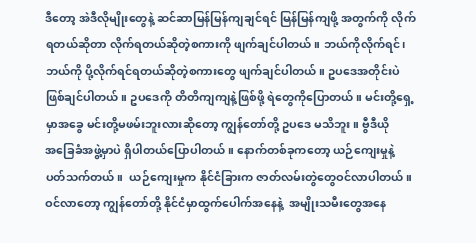ဒီတော့ အဲဒီလိုမျိုးတွေနဲ့ ဆင်ဆာမြန်မြန်ကျချင်ရင် မြန်မြန်ကျဖို့ အတွက်ကို လိုက်ရတယ်ဆိုတာ လိုက်ရတယ်ဆိုတဲ့စကားကို ဖျက်ချင်ပါတယ်။ ဘယ်ကိုလိုက်ရင်၊ ဘယ်ကို ပို့လိုက်ရင်ရတယ်ဆိုတဲ့စကားတွေ ဖျက်ချင်ပါတယ်။ ဥပဒေအတိုင်းပဲ ဖြစ်ချင်ပါတယ်။ ဥပဒေကို တိတိကျကျနဲ့ဖြစ်ဖို့ ရဲတွေကိုပြောတယ်။ မင်းတို့ရှေ့မှာအခွေ မင်းတို့မဖမ်းဘူးလားဆိုတော့ ကျွန်တော်တို့ ဥပဒေ မသိဘူး။ ဗွီဒီယိုအ‌ခြေခံအဖွဲ့မှာပဲ ရှိပါတယ်ပြောပါတယ်။ နောက်တစ်ခုကတော့ ယဉ်ကျေးမှုနဲ့ ပတ်သက်တယ်။  ယဉ်ကျေးမှုက နိုင်ငံခြားက ဇာတ်လမ်းတွဲတွေဝင်လာပါတယ်။ ဝင်လာတော့ ကျွန်တော်တို့ နိုင်ငံမှာထွက်ပေါက်အနေနဲ့  အမျိုးသမီးတွေအနေ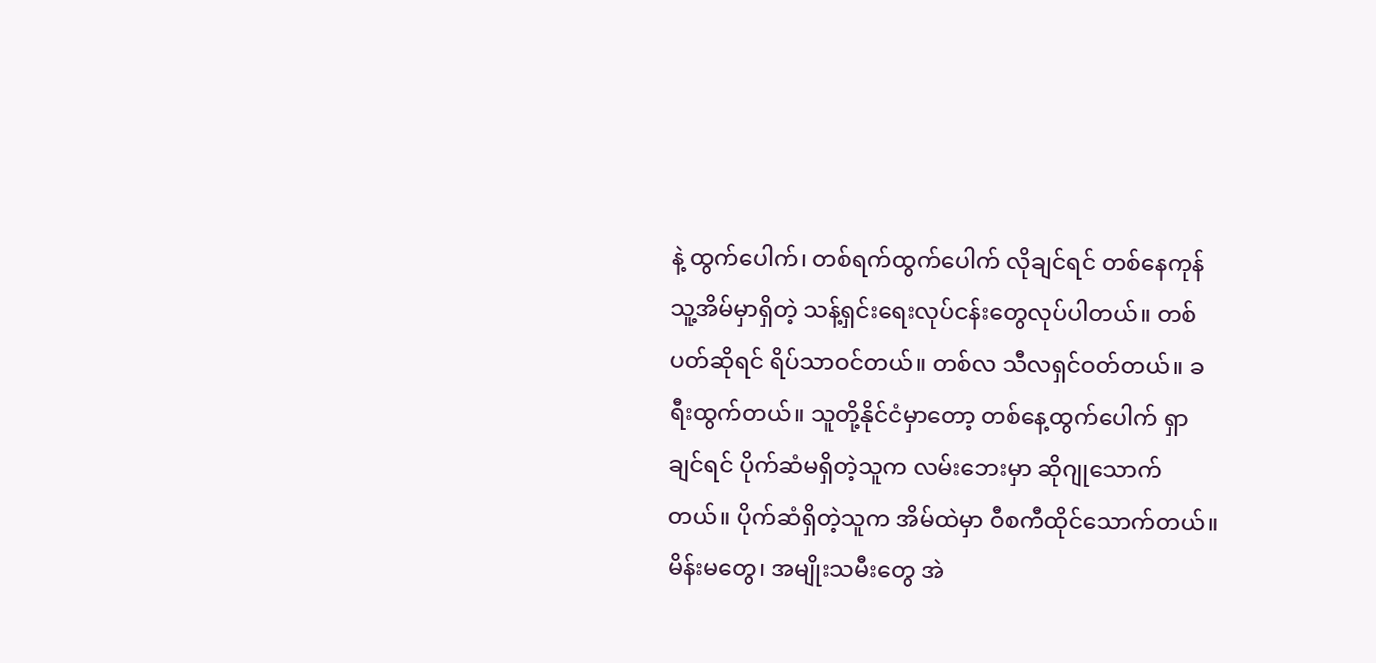နဲ့ ထွက်ပေါက်၊ တစ်ရက်ထွက်ပေါက် လိုချင်ရင် တစ်နေကုန် သူ့အိမ်မှာရှိတဲ့ သန့်ရှင်းရေးလုပ်ငန်းတွေလုပ်ပါတယ်။ တစ်ပတ်ဆိုရင် ရိပ်သာဝင်တယ်။ တစ်လ သီလရှင်ဝတ်တယ်။ ခရီးထွက်တယ်။ သူတို့နိုင်ငံမှာတော့ တစ်နေ့ထွက်ပေါက် ရှာချင်ရင် ပိုက်ဆံမရှိတဲ့သူက လမ်းဘေးမှာ ဆိုဂျုသောက်တယ်။ ပိုက်ဆံရှိတဲ့သူက အိမ်ထဲမှာ ဝီစကီထိုင်သောက်တယ်။ မိန်းမတွေ၊ အမျိုးသမီးတွေ အဲ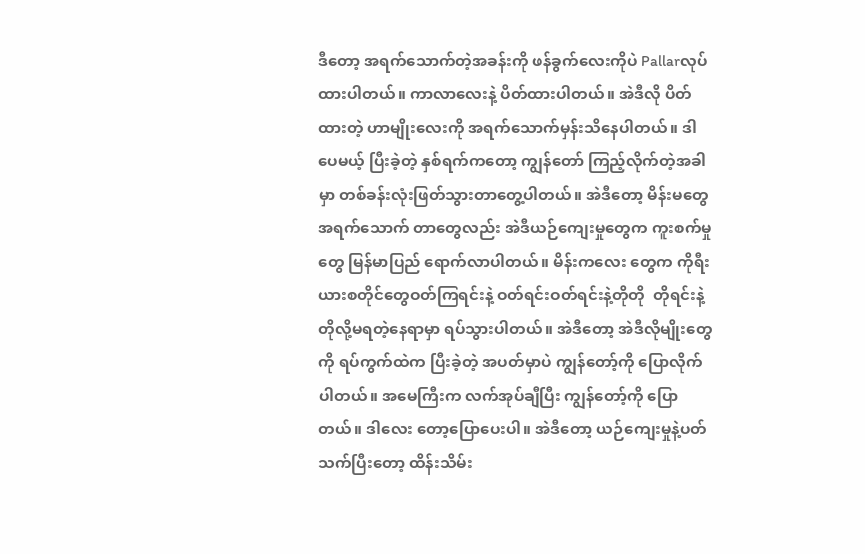ဒီတော့ အရက်သောက်တဲ့အခန်းကို ဖန်ခွက်လေးကိုပဲ Pallarလုပ်ထားပါတယ်။ ကာလာလေးနဲ့ ပိတ်ထားပါတယ်။ အဲဒီလို ပိတ်ထားတဲ့ ဟာမျိုးလေးကို အရက်သောက်မှန်းသိနေပါတယ်။ ဒါပေမယ့် ပြီးခဲ့တဲ့ နှစ်ရက်ကတော့ ကျွန်တော် ကြည့်လိုက်တဲ့အခါမှာ တစ်ခန်းလုံးဖြတ်သွားတာတွေ့ပါတယ်။ အဲဒီတော့ မိန်းမတွေ အရက်သောက် တာတွေလည်း အဲဒီယဉ်ကျေးမှုတွေက ကူးစက်မှုတွေ မြန်မာပြည် ရောက်လာပါတယ်။ မိန်းကလေး တွေက ကိုရီးယားစတိုင်တွေဝတ်ကြရင်းနဲ့ ဝတ်ရင်းဝတ်ရင်းနဲ့တိုတို  တိုရင်းနဲ့တိုလို့မရတဲ့နေရာမှာ ရပ်သွားပါတယ်။ အဲဒီတော့ အဲဒီလိုမျိုးတွေကို ရပ်ကွက်ထဲက ပြီးခဲ့တဲ့ အပတ်မှာပဲ ကျွန်တော့်ကို ပြောလိုက်ပါတယ်။ အမေကြီးက လက်အုပ်ချီပြီး ကျွန်တော့်ကို ပြောတယ်။ ဒါလေး တော့ပြောပေးပါ။ အဲဒီတော့ ယဉ်ကျေးမှုနဲ့ပတ်သက်ပြီးတော့ ထိန်းသိမ်း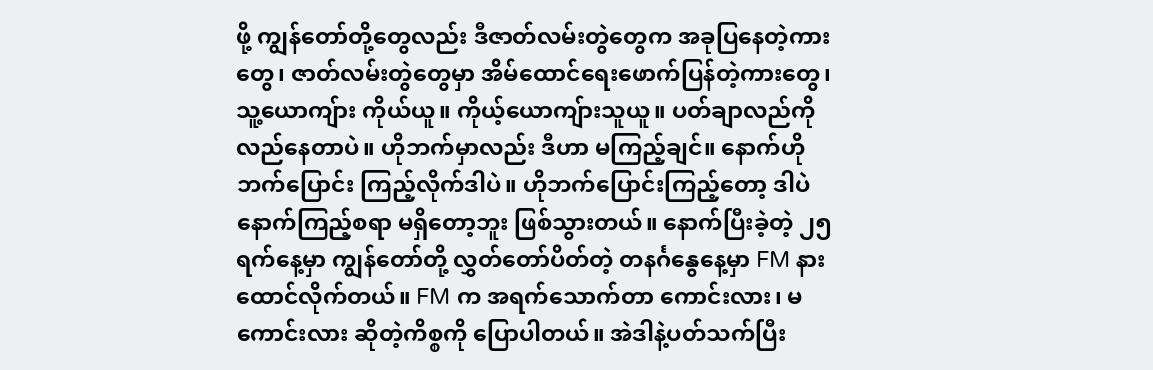ဖို့ ကျွန်တော်တို့တွေလည်း ဒီဇာတ်လမ်းတွဲတွေက အခုပြနေတဲ့ကားတွေ၊ ဇာတ်လမ်းတွဲတွေမှာ အိမ်ထောင်ရေးဖောက်ပြန်တဲ့ကားတွေ၊ သူ့ယောကျ်ား ကိုယ်ယူ။ ကိုယ့်ယောကျ်ားသူယူ။ ပတ်ချာလည်ကိုလည်နေတာပဲ။ ဟိုဘက်မှာလည်း ဒီဟာ မကြည့်ချင်။ နောက်ဟိုဘက်ပြောင်း ကြည့်လိုက်ဒါပဲ။ ဟိုဘက်ပြောင်းကြည့်တော့ ဒါပဲ နောက်ကြည့်စရာ မရှိတော့ဘူး ဖြစ်သွားတယ်။ နောက်ပြီးခဲ့တဲ့ ၂၅ ရက်နေ့မှာ ကျွန်တော်တို့ လွှတ်တော်ပိတ်တဲ့ တနင်္ဂနွေနေ့မှာ FM နားထောင်လိုက်တယ်။ FM က အရက်သောက်တာ ကောင်းလား၊ မကောင်းလား ဆိုတဲ့ကိစ္စကို ပြောပါတယ်။ အဲဒါနဲ့ပတ်သက်ပြီး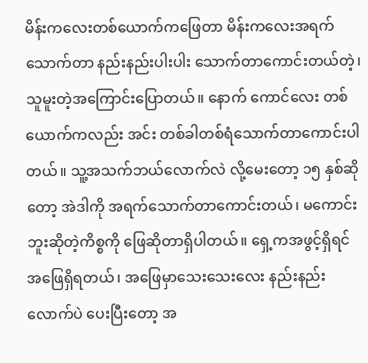မိန်းကလေးတစ်ယောက်က‌ဖြေတာ မိန်းကလေးအရက်သောက်တာ နည်းနည်းပါးပါး သောက်တာကောင်းတယ်တဲ့၊ သူမူးတဲ့အကြောင်းပြောတယ်။ နောက် ကောင်လေး တစ်ယောက်ကလည်း အင်း တစ်ခါတစ်ရံသောက်တာကောင်းပါတယ်။ သူ့အသက်ဘယ်လောက်လဲ လို့မေးတော့ ၁၅ နှစ်ဆိုတော့ အဲဒါကို အရက်သောက်တာကောင်းတယ်၊ မကောင်းဘူးဆိုတဲ့ကိစ္စကို ဖြေဆိုတာရှိပါတယ်။ ရှေ့ကအဖွင့်ရှိရင် အဖြေရှိရတယ်၊ အဖြေမှာသေးသေးလေး နည်းနည်းလောက်ပဲ ပေးပြီးတော့ အ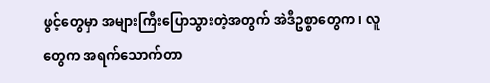ဖွင့်တွေမှာ အများကြီးပြောသွားတဲ့အတွက် အဲဒီဥစ္စာတွေက၊ လူတွေက အရက်သောက်တာ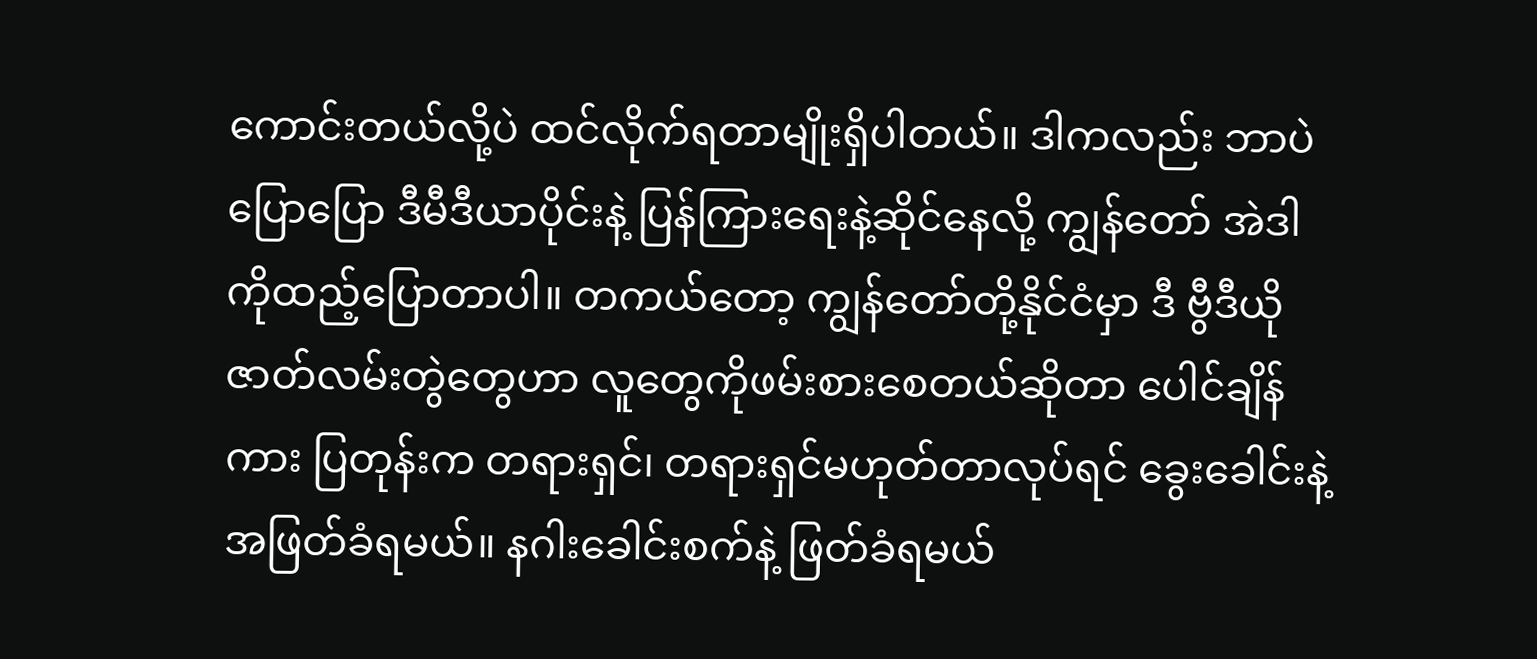ကောင်းတယ်လို့ပဲ ထင်လိုက်ရတာမျိုးရှိပါတယ်။ ဒါကလည်း ဘာပဲပြောပြော ဒီမီဒီယာပိုင်းနဲ့ ပြန်ကြားရေးနဲ့ဆိုင်နေလို့ ကျွန်တော် အဲဒါကိုထည့်ပြောတာပါ။ တကယ်တော့ ကျွန်တော်တို့နိုင်ငံမှာ ဒီ ဗွီဒီယိုဇာတ်လမ်းတွဲတွေဟာ လူတွေကိုဖမ်းစားစေတယ်ဆိုတာ ပေါင်ချိန်ကား ပြတုန်းက တရားရှင်၊ တရားရှင်မဟုတ်တာလုပ်ရင် ခွေးခေါင်းနဲ့ အဖြတ်ခံရမယ်။ နဂါးခေါင်းစက်နဲ့ ဖြတ်ခံရမယ်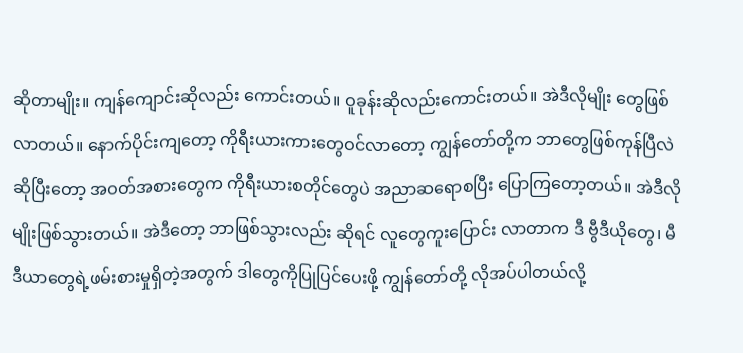ဆိုတာမျိုး။ ကျန်ကျောင်းဆိုလည်း ကောင်းတယ်။ ဝူခုန်းဆိုလည်းကောင်းတယ်။ အဲဒီလိုမျိုး တွေဖြစ်လာတယ်။ နောက်ပိုင်းကျတော့ ကိုရီးယားကား‌တွေဝင်လာတော့ ကျွန်တော်တို့က ဘာတွေဖြစ်ကုန်ပြီလဲဆိုပြီးတော့ အဝတ်အစားတွေက ကိုရီးယားစတိုင်တွေပဲ အညာဆရောစပြီး ပြောကြတော့တယ်။ အဲဒီလိုမျိုးဖြစ်သွားတယ်။ အဲဒီတော့ ဘာဖြစ်သွားလည်း ဆိုရင် လူတွေကူးပြောင်း လာတာက ဒီ ဗွီဒီယိုတွေ၊ မီဒီယာတွေရဲ့ဖမ်းစားမှုရှိတဲ့အတွက် ဒါတွေကိုပြုပြင်ပေးဖို့ ကျွန်တော်တို့ လိုအပ်ပါတယ်လို့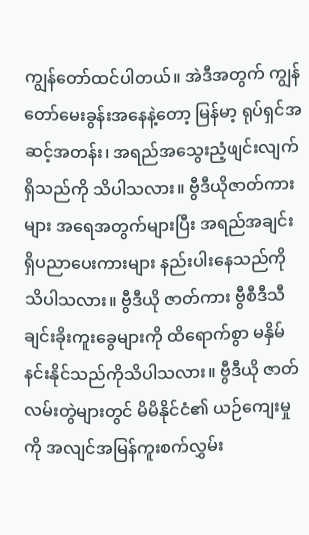ကျွန်တော်ထင်ပါတယ်။ အဲဒီအတွက် ကျွန်တော်မေးခွန်းအနေနဲ့တော့ မြန်မာ့ ရုပ်ရှင်အဆင့်အတန်း၊ အရည်အသွေးညံ့ဖျင်းလျက်ရှိသည်ကို သိပါသလား။ ဗွီဒီယိုဇာတ်ကားများ အရေအတွက်များပြီး အရည်အချင်းရှိပညာပေးကားများ နည်းပါးနေသည်ကိုသိပါသလား။ ဗွီဒီယို ဇာတ်ကား ဗွီစီဒီသီချင်းခိုးကူးခွေများကို ထိရောက်စွာ မနှိမ်နင်းနိုင်သည်ကိုသိပါသလား။ ဗွီဒီယို ဇာတ်လမ်းတွဲများတွင် မိမိနိုင်ငံ၏ ယဉ်ကျေးမှုကို အလျင်အမြန်ကူးစက်လွှမ်း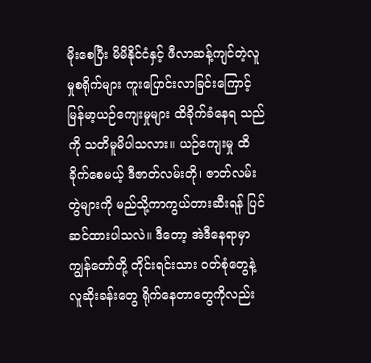မိုးစေပြီး မိမိနိုင်ငံနှင့် ဖီလာဆန့်ကျင်တဲ့လူမှုစရိုက်များ ကူးပြောင်းလာခြင်းကြောင့် မြန်မာ့ယဉ်ကျေးမှုများ ထိခိုက်ခံနေရ သည်ကို သတိမူမိပါသလား။ ယဉ်ကျေးမှု ထိခိုက်စေမယ့် ဒီဇာတ်လမ်းတို၊ ဇာတ်လမ်းတွဲများကို မည်သို့ကာကွယ်တားဆီးရန် ပြင်ဆင်ထားပါသလဲ။ ဒီတော့ အဲဒီနေရာမှာ ကျွန်တော်တို့ တိုင်းရင်းသား ဝတ်စုံတွေနဲ့ လူဆိုးခန်းတွေ ရိုက်နေတာတွေကိုလည်း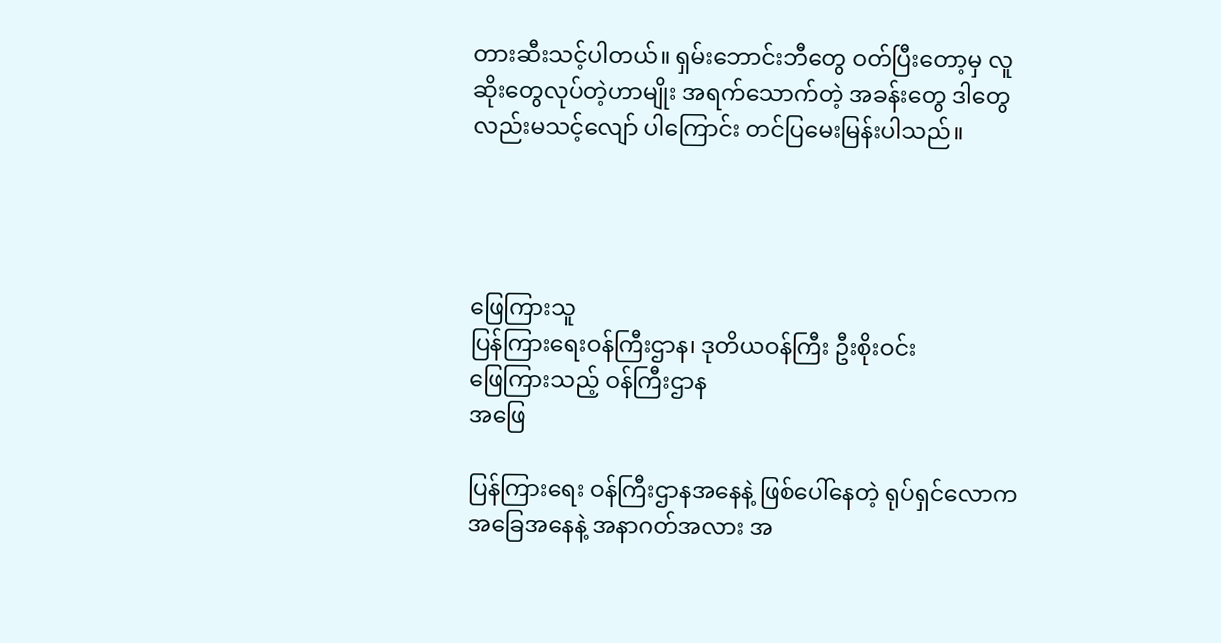တားဆီးသင့်ပါတယ်။ ရှမ်းဘောင်းဘီတွေ ဝတ်ပြီးတော့မှ လူဆိုးတွေလုပ်တဲ့ဟာမျိုး အရက်သောက်တဲ့ အခန်းတွေ ဒါတွေလည်းမသင့်လျော် ပါကြောင်း တင်ပြမေးမြန်းပါသည်။




ဖြေကြားသူ
ပြန်ကြားရေးဝန်ကြီးဌာန၊ ဒုတိယဝန်ကြီး ဦးစိုးဝင်း
ဖြေကြားသည့် ဝန်ကြီးဌာန
အဖြေ

ပြန်ကြားရေး ဝန်ကြီးဌာနအနေနဲ့ ဖြစ်ပေါ်နေတဲ့ ရုပ်ရှင်လောကအခြေအနေနဲ့ အနာဂတ်အလား အ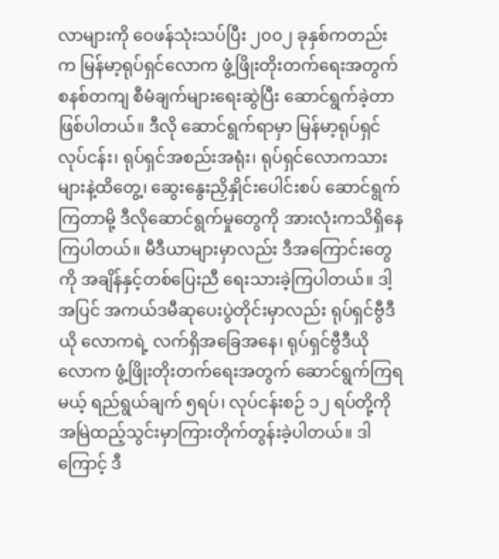လာများကို ဝေဖန်သုံးသပ်ပြီး ၂၀၀၂ ခုနှစ်ကတည်းက မြန်မာ့ရုပ်ရှင်လောက ဖွံ့ဖြိုးတိုးတက်ရေးအတွက် စနစ်တကျ စီမံချက်များရေးဆွဲပြီး ဆောင်ရွက်ခဲ့တာဖြစ်ပါတယ်။ ဒီလို ဆောင်ရွက်ရာမှာ မြန်မာ့ရုပ်ရှင် လုပ်ငန်း၊ ရုပ်ရှင်အစည်းအရုံး၊ ရုပ်ရှင်လောကသားများနဲ့ထိတွေ့၊ ဆွေးနွေးညှိနှိုင်းပေါင်းစပ် ဆောင်ရွက်ကြတာမို့ ဒီလိုဆောင်ရွက်မှုတွေကို အားလုံးကသိရှိနေကြပါတယ်။ မီဒီယာများမှာလည်း ဒီအကြောင်းတွေကို အချိန်နှင့်တစ်ပြေးညီ ရေးသားခဲ့ကြပါတယ်။ ဒါ့အပြင် အကယ်ဒမီဆုပေးပွဲတိုင်းမှာလည်း ရုပ်ရှင်ဗွီဒီယို လောကရဲ့ လက်ရှိအခြေအနေ၊ ရုပ်ရှင်ဗွီဒီယို လောက ဖွံ့ဖြိုးတိုးတက်ရေးအတွက် ဆောင်ရွက်ကြရမယ့် ရည်ရွယ်ချက် ၅ရပ်၊ လုပ်ငန်းစဉ် ၁၂ ရပ်တို့ကို အမြဲထည့်သွင်းမှာကြားတိုက်တွန်းခဲ့ပါတယ်။ ဒါကြောင့် ဒီ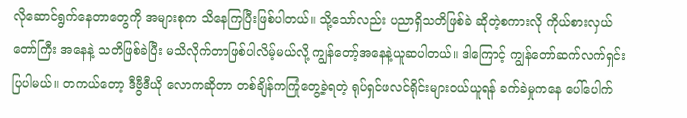လိုဆောင်ရွက်နေတာတွေကို အများစုက သိနေကြပြီးဖြစ်ပါတယ်။ သို့သော်လည်း ပညာရှိသတိဖြစ်ခဲ ဆိုတဲ့စကားလို ကိုယ်စားလှယ်တော်ကြီး အနေနဲ့ သတိဖြစ်ခဲပြီး မသိလိုက်တာဖြစ်ပါလိမ့်မယ်လို့ ကျွန်တော့်အနေနဲ့ယူဆပါတယ်။ ဒါကြောင့် ကျွန်တော်ဆက်လက်ရှင်းပြပါမယ်။ တကယ်တော့ ဒီဗွီဒီယို လောကဆိုတာ တစ်ချိန်ကကြုံတွေ့ခဲ့ရတဲ့ ရုပ်ရှင်ဖလင်ရိုင်းများဝယ်ယူရန် ခက်ခဲမှုကနေ ပေါ်ပေါက်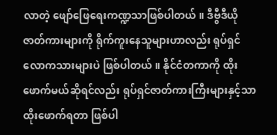လာတဲ့ ဖျော်ဖြေရေးကဏ္ဍသာဖြစ်ပါတယ်။ ဒီဗွီဒီယိုဇာတ်ကားများကို ရိုက်ကူးနေသူများဟာလည်း ရုပ်ရှင်လောကသားများပဲ ဖြစ်ပါတယ်။ နိုင်ငံတကာကို ထိုးဖောက်မယ်ဆိုရင်လည်း ရုပ်ရှင်ဇာတ်ကားကြီးများနှင့်သာ  ထိုးဖောက်ရတာ ဖြစ်ပါ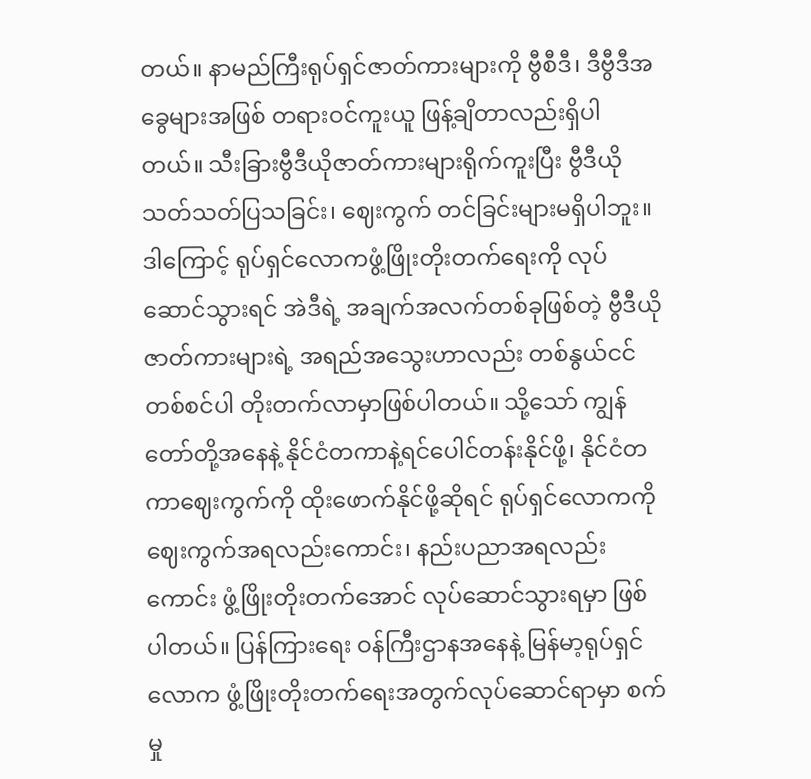တယ်။ နာမည်ကြီးရုပ်ရှင်ဇာတ်ကားများကို ဗွီစီဒီ၊ ဒီဗွီဒီအခွေများအဖြစ် တရားဝင်ကူးယူ ဖြန့်ချိတာလည်းရှိပါတယ်။ သီးခြားဗွီဒီယိုဇာတ်ကားများရိုက်ကူးပြီး ဗွီဒီယိုသတ်သတ်ပြသခြင်း၊ ဈေးကွက် တင်ခြင်းများမရှိပါဘူး။ ဒါကြောင့် ရုပ်ရှင်လောကဖွံ့ဖြိုးတိုးတက်ရေးကို လုပ်ဆောင်သွားရင် အဲဒီရဲ့ အချက်အလက်တစ်ခုဖြစ်တဲ့ ဗွီဒီယိုဇာတ်ကားများရဲ့ အရည်အသွေးဟာလည်း တစ်နွယ်ငင် တစ်စင်ပါ တိုးတက်လာမှာဖြစ်ပါတယ်။ သို့သော် ကျွန်တော်တို့အနေနဲ့ နိုင်ငံတကာနဲ့ရင်ပေါင်တန်းနိုင်ဖို့၊ နိုင်ငံတကာဈေးကွက်ကို ထိုးဖောက်နိုင်ဖို့ဆိုရင် ရုပ်ရှင်လောကကို ဈေးကွက်အရလည်းကောင်း၊ နည်းပညာအရလည်းကောင်း ဖွံ့ဖြိုးတိုးတက်အောင် လုပ်ဆောင်သွားရမှာ ဖြစ်ပါတယ်။ ပြန်ကြားရေး ဝန်ကြီးဌာနအနေနဲ့ မြန်မာ့ရုပ်ရှင်လောက ဖွံ့ဖြိုးတိုးတက်ရေးအတွက်လုပ်ဆောင်ရာမှာ စက်မှု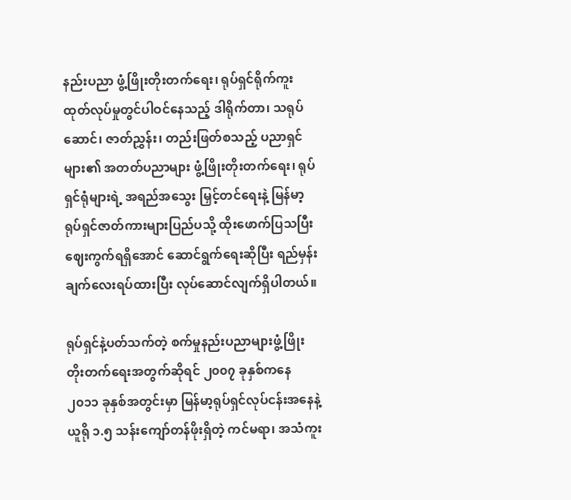နည်းပညာ ဖွံ့ဖြိုးတိုးတက်ရေး၊ ရုပ်ရှင်ရိုက်ကူးထုတ်လုပ်မှုတွင်ပါဝင်နေသည့် ဒါရိုက်တာ၊ သရုပ်ဆောင်၊ ဇာတ်ညွှန်း၊ တည်းဖြတ်စသည့် ပညာရှင်များ၏ အတတ်ပညာများ ဖွံ့ဖြိုးတိုးတက်ရေး၊ ရုပ်ရှင်ရုံများရဲ့ အရည်အသွေး မြှင့်တင်ရေးနဲ့ မြန်မာ့ရုပ်ရှင်ဇာတ်ကားများပြည်ပသို့ ထိုးဖောက်ပြသပြီး ဈေးကွက်ရရှိအောင် ဆောင်ရွက်ရေးဆိုပြီး ရည်မှန်းချက်လေးရပ်ထားပြီး လုပ်ဆောင်လျက်ရှိပါတယ်။

ရုပ်ရှင်နဲ့ပတ်သက်တဲ့ စက်မှုနည်းပညာများဖွံ့ဖြိုးတိုးတက်ရေးအတွက်ဆိုရင် ၂၀၀၇ ခုနှစ်ကနေ ၂၀၁၁ ခုနှစ်အတွင်းမှာ မြန်မာ့ရုပ်ရှင်လုပ်ငန်းအနေနဲ့ ယူရို ၁.၅ သန်းကျော်တန်ဖိုးရှိတဲ့ ကင်မရာ၊ အသံကူး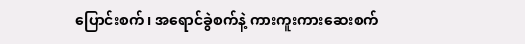ပြောင်းစက်၊ အရောင်ခွဲစက်နဲ့ ကားကူးကားဆေးစက်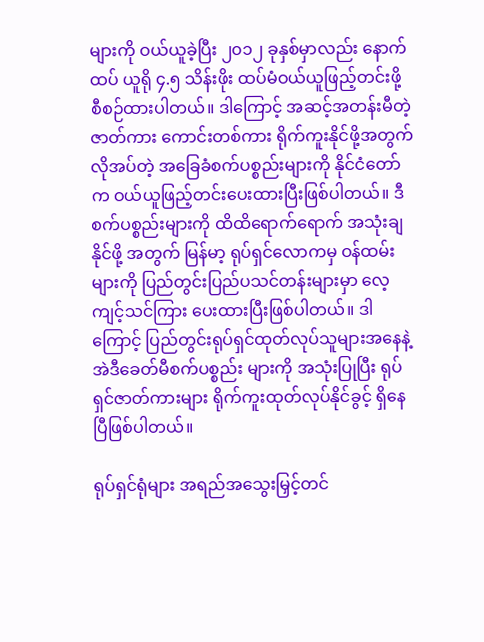များကို ဝယ်ယူခဲ့ပြီး ၂၀၁၂ ခုနှစ်မှာလည်း နောက်ထပ် ယူရို ၄.၅ သိန်းဖိုး ထပ်မံဝယ်ယူဖြည့်တင်းဖို့ စီစဉ်ထားပါတယ်။ ဒါကြောင့် အဆင့်အတန်းမီတဲ့ ဇာတ်ကား ကောင်းတစ်ကား ရိုက်ကူးနိုင်ဖို့အတွက် လိုအပ်တဲ့ အခြေခံစက်ပစ္စည်းများကို နိုင်ငံတော်က ဝယ်ယူဖြည့်တင်းပေးထားပြီးဖြစ်ပါတယ်။ ဒီစက်ပစ္စည်းများကို ထိထိရောက်ရောက် အသုံးချနိုင်ဖို့ အတွက် မြန်မာ့ ရုပ်ရှင်လောကမှ ဝန်ထမ်းများကို ပြည်တွင်းပြည်ပသင်တန်းများမှာ လေ့ကျင့်သင်ကြား ပေးထားပြီးဖြစ်ပါတယ်။ ဒါကြောင့် ပြည်တွင်းရုပ်ရှင်ထုတ်လုပ်သူများအနေနဲ့ အဲဒီခေတ်မီစက်ပစ္စည်း များကို အသုံးပြုပြီး ရုပ်ရှင်ဇာတ်ကားများ ရိုက်ကူးထုတ်လုပ်နိုင်ခွင့် ရှိနေပြီဖြစ်ပါတယ်။

ရုပ်ရှင်ရုံများ အရည်အသွေးမြှင့်တင်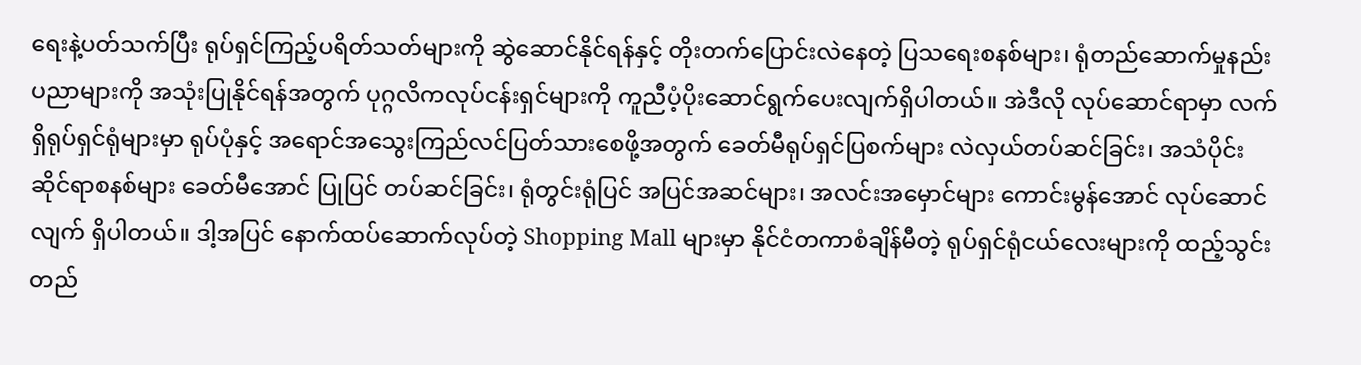ရေးနဲ့ပတ်သက်ပြီး ရုပ်ရှင်ကြည့်ပရိတ်သတ်များကို ဆွဲဆောင်နိုင်ရန်နှင့် တိုးတက်ပြောင်းလဲနေတဲ့ ပြသရေးစနစ်များ၊ ရုံတည်ဆောက်မှုနည်းပညာများကို အသုံးပြုနိုင်ရန်အတွက် ပုဂ္ဂလိကလုပ်ငန်းရှင်များကို ကူညီပံ့ပိုးဆောင်ရွက်ပေးလျက်ရှိပါတယ်။ အဲဒီလို လုပ်ဆောင်ရာမှာ လက်ရှိရုပ်ရှင်ရုံများမှာ ရုပ်ပုံနှင့် အရောင်အသွေးကြည်လင်ပြတ်သားစေဖို့အတွက် ခေတ်မီရုပ်ရှင်ပြစက်များ လဲလှယ်တပ်ဆင်ခြင်း၊ အသံပိုင်းဆိုင်ရာစနစ်များ ခေတ်မီအောင် ပြုပြင် တပ်ဆင်ခြင်း၊ ရုံတွင်းရုံပြင် အပြင်အဆင်များ၊ အလင်းအမှောင်များ ကောင်းမွန်အောင် လုပ်ဆောင်လျက် ရှိပါတယ်။ ဒါ့အပြင် နောက်ထပ်ဆောက်လုပ်တဲ့ Shopping Mall များမှာ နိုင်ငံတကာစံချိန်မီတဲ့ ရုပ်ရှင်ရုံငယ်လေးများကို ထည့်သွင်းတည်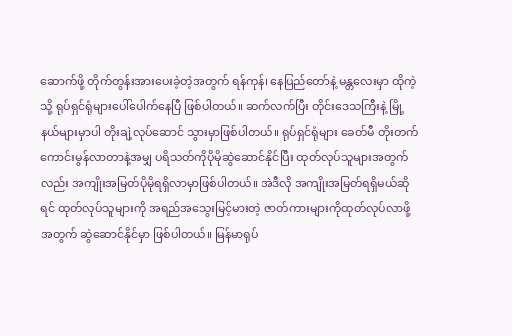ဆောက်ဖို့ တိုက်တွန်းအားပေးခဲ့တဲ့အတွက် ရန်ကုန်၊ နေပြည်တော်နဲ့ မန္တလေးမှာ ထိုကဲ့သို့ ရုပ်ရှင်ရုံများပေါ်ပေါက်နေပြီ ဖြစ်ပါတယ်။ ဆက်လက်ပြီး တိုင်းဒေသကြီးနဲ့ မြို့နယ်များမှာပါ တိုးချဲ့လုပ်ဆောင် သွားမှာဖြစ်ပါတယ်။ ရုပ်ရှင်ရုံများ ခေတ်မီ တိုးတက်ကောင်းမွန်လာတာနဲ့အမျှ ပရိသတ်ကိုပိုမိုဆွဲဆောင်နိုင်ပြီး ထုတ်လုပ်သူများအတွက်လည်း အကျိုးအမြတ်ပိုမိုရရှိလာမှာဖြစ်ပါတယ်။ အဲဒီလို အကျိုးအမြတ်ရရှိမယ်ဆိုရင် ထုတ်လုပ်သူများကို အရည်အသွေးမြင့်မားတဲ့ ဇာတ်ကားများကိုထုတ်လုပ်လာဖို့အတွက် ဆွဲဆောင်နိုင်မှာ ဖြစ်ပါတယ်။ မြန်မာရုပ်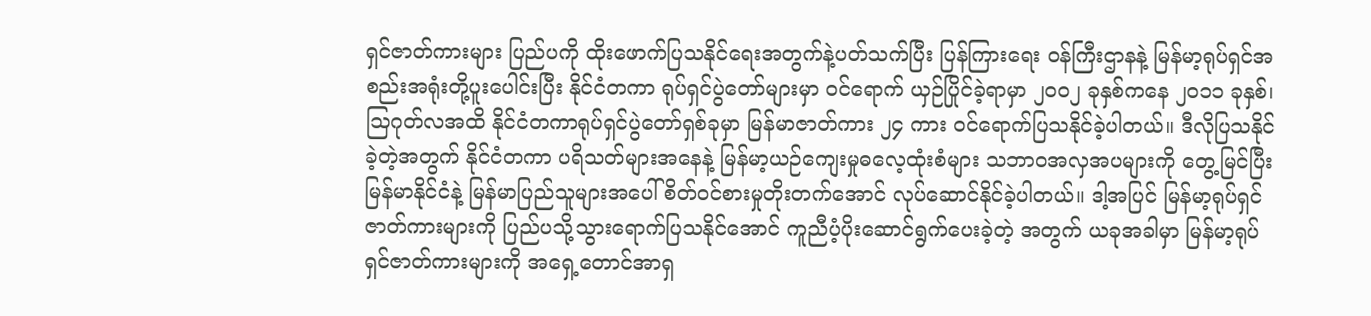ရှင်ဇာတ်ကားများ ပြည်ပကို ထိုးဖောက်ပြသနိုင်ရေးအတွက်နဲ့ပတ်သက်ပြီး ပြန်ကြားရေး ဝန်ကြီးဌာနနဲ့ မြန်မာ့ရုပ်ရှင်အစည်းအရုံးတို့ပူးပေါင်းပြီး နိုင်ငံတကာ ရုပ်ရှင်ပွဲတော်များမှာ ဝင်ရောက် ယှဉ်ပြိုင်ခဲ့ရာမှာ ၂၀၀၂ ခုနှစ်ကနေ ၂၀၁၁ ခုနှစ်၊ သြဂုတ်လအထိ နိုင်ငံတကာရုပ်ရှင်ပွဲတော်ရှစ်ခုမှာ မြန်မာဇာတ်ကား ၂၄ ကား ဝင်ရောက်ပြသနိုင်ခဲ့ပါတယ်။ ဒီလိုပြသနိုင်ခဲ့တဲ့အတွက် နိုင်ငံတကာ ပရိသတ်များအနေနဲ့ မြန်မာ့ယဉ်ကျေးမှုဓလေ့ထုံးစံများ သဘာဝအလှအပများကို တွေ့မြင်ပြီး မြန်မာနိုင်ငံနဲ့ မြန်မာပြည်သူများအပေါ် စိတ်ဝင်စားမှုတိုးတက်အောင် လုပ်ဆောင်နိုင်ခဲ့ပါတယ်။ ဒါ့အပြင် မြန်မာ့ရုပ်ရှင်ဇာတ်ကားများကို ပြည်ပသို့သွားရောက်ပြသနိုင်အောင် ကူညီပံ့ပိုးဆောင်ရွက်ပေးခဲ့တဲ့ အတွက် ယခုအခါမှာ မြန်မာ့ရုပ်ရှင်ဇာတ်ကားများကို အရှေ့တောင်အာရှ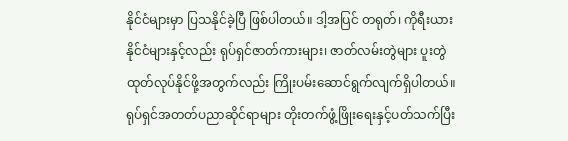နိုင်ငံများမှာ ပြသနိုင်ခဲ့ပြီ ဖြစ်ပါတယ်။ ဒါ့အပြင် တရုတ်၊ ကိုရီးယားနိုင်ငံများနှင့်လည်း ရုပ်ရှင်ဇာတ်ကားများ၊ ဇာတ်လမ်းတွဲများ ပူးတွဲထုတ်လုပ်နိုင်ဖို့အတွက်လည်း ကြိုးပမ်းဆောင်ရွက်လျက်ရှိပါတယ်။ ရုပ်ရှင်အတတ်ပညာဆိုင်ရာများ တိုးတက်ဖွံ့ဖြိုးရေးနှင့်ပတ်သက်ပြီး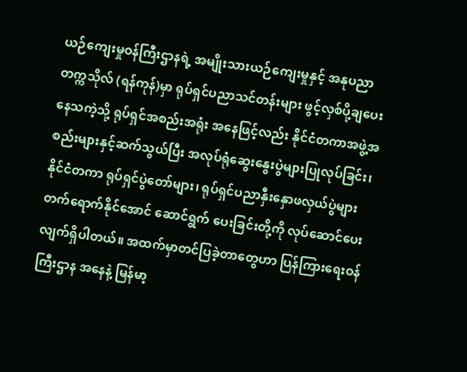ယဉ်ကျေးမှုဝန်ကြီးဌာနရဲ့ အမျိုးသားယဉ်ကျေးမှုနှင့် အနုပညာ တက္ကသိုလ် (ရန်ကုန်)မှာ ရုပ်ရှင်ပညာသင်တန်းများ ဖွင့်လှစ်ပို့ချပေးနေသကဲ့သို့ ရုပ်ရှင်အစည်းအရုံး အနေဖြင့်လည်း နိုင်ငံတကာအဖွဲ့အစည်းများနှင့်ဆက်သွယ်ပြီး အလုပ်ရုံဆွေးနွေးပွဲများပြုလုပ်ခြင်း၊ နိုင်ငံတကာ ရုပ်ရှင်ပွဲတော်များ၊ ရုပ်ရှင်ပညာနှီးနှောဖလှယ်ပွဲများ တက်ရောက်နိုင်အောင် ဆောင်ရွက် ပေးခြင်းတို့ကို လုပ်ဆောင်ပေးလျက်ရှိပါတယ်။ အထက်မှာတင်ပြခဲ့တာတွေဟာ ပြန်ကြားရေးဝန်ကြီးဌာန အနေနဲ့ မြန်မာ့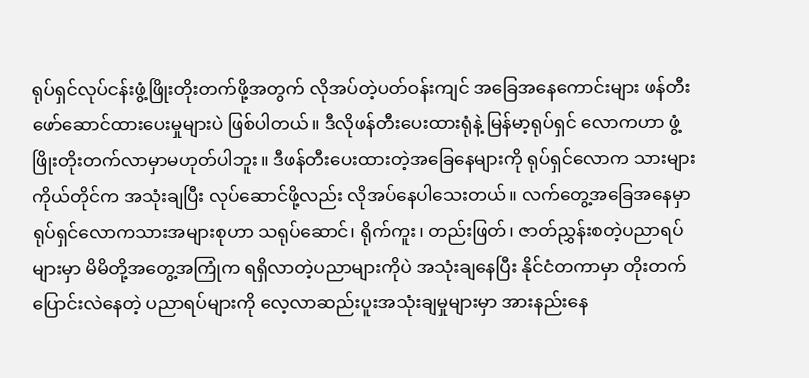ရုပ်ရှင်လုပ်ငန်းဖွံ့ဖြိုးတိုးတက်ဖို့အတွက် လိုအပ်တဲ့ပတ်ဝန်းကျင် အခြေအနေကောင်းများ ဖန်တီး ဖော်ဆောင်ထားပေးမှုများပဲ ဖြစ်ပါတယ်။ ဒီလိုဖန်တီးပေးထားရုံနဲ့ မြန်မာ့ရုပ်ရှင် လောကဟာ ဖွံ့ဖြိုးတိုးတက်လာမှာမဟုတ်ပါဘူး။ ဒီဖန်တီးပေးထားတဲ့အခြေနေများကို ရုပ်ရှင်လောက သားများကိုယ်တိုင်က အသုံးချပြီး လုပ်ဆောင်ဖို့လည်း လိုအပ်နေပါသေးတယ်။ လက်တွေ့အခြေအနေမှာ ရုပ်ရှင်လောကသားအများစုဟာ သရုပ်ဆောင်၊ ရိုက်ကူး၊ တည်းဖြတ်၊ ဇာတ်ညွှန်းစတဲ့ပညာရပ်များမှာ မိမိတို့အတွေ့အကြုံက ရရှိလာတဲ့ပညာများကိုပဲ အသုံးချနေပြီး နိုင်ငံတကာမှာ တိုးတက်ပြောင်းလဲနေတဲ့ ပညာရပ်များကို လေ့လာဆည်းပူးအသုံးချမှုများမှာ အားနည်းနေ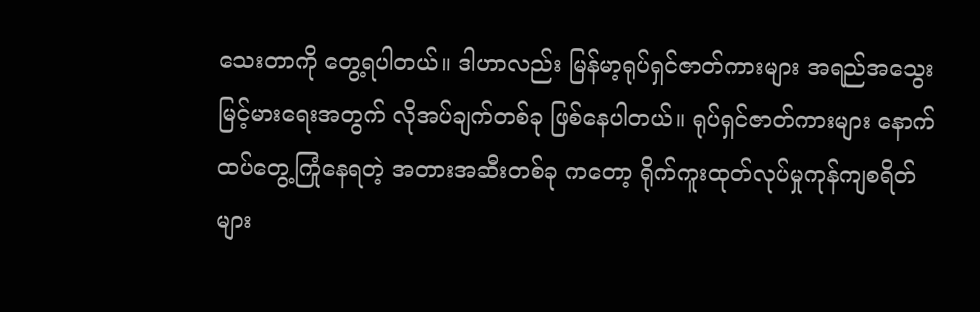သေးတာကို တွေ့ရပါတယ်။ ဒါဟာလည်း မြန်မာ့ရုပ်ရှင်ဇာတ်ကားများ အရည်အသွေးမြင့်မားရေးအတွက် လိုအပ်ချက်တစ်ခု ဖြစ်နေပါတယ်။ ရုပ်ရှင်ဇာတ်ကားများ နောက်ထပ်တွေ့ကြုံနေရတဲ့ အတားအဆီးတစ်ခု ကတော့ ရိုက်ကူးထုတ်လုပ်မှုကုန်ကျစရိတ်များ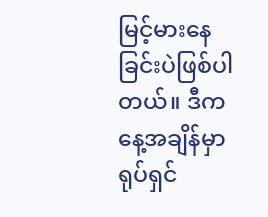မြင့်မားနေခြင်းပဲဖြစ်ပါတယ်။ ဒီကနေ့အချိန်မှာ ရုပ်ရှင်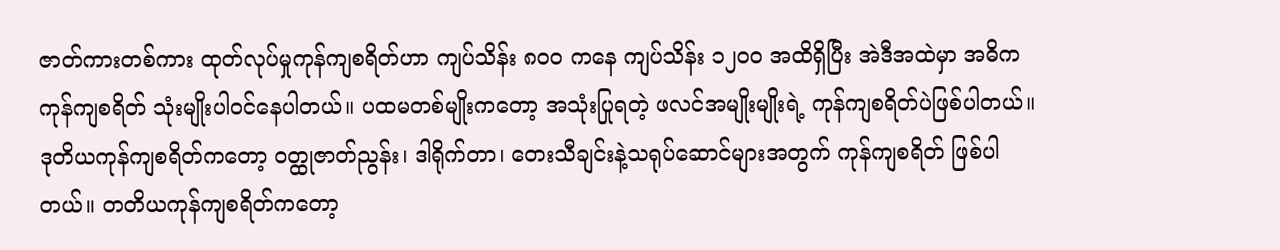ဇာတ်ကားတစ်ကား ထုတ်လုပ်မှုကုန်ကျစရိတ်ဟာ ကျပ်သိန်း ၈၀၀ ကနေ ကျပ်သိန်း ၁၂၀၀ အထိရှိပြီး အဲဒီအထဲမှာ အဓိကကုန်ကျစရိတ် သုံးမျိုးပါဝင်နေပါတယ်။ ပထမတစ်မျိုးကတော့ အသုံးပြုရတဲ့ ဖလင်အမျိုးမျိုးရဲ့ ကုန်ကျစရိတ်ပဲဖြစ်ပါတယ်။ ဒုတိယကုန်ကျစရိတ်ကတော့ ဝတ္ထုဇာတ်ညွန်း၊ ဒါရိုက်တာ၊ တေးသီချင်းနဲ့သရုပ်ဆောင်များအတွက် ကုန်ကျစရိတ် ဖြစ်ပါတယ်။ တတိယကုန်ကျစရိတ်ကတော့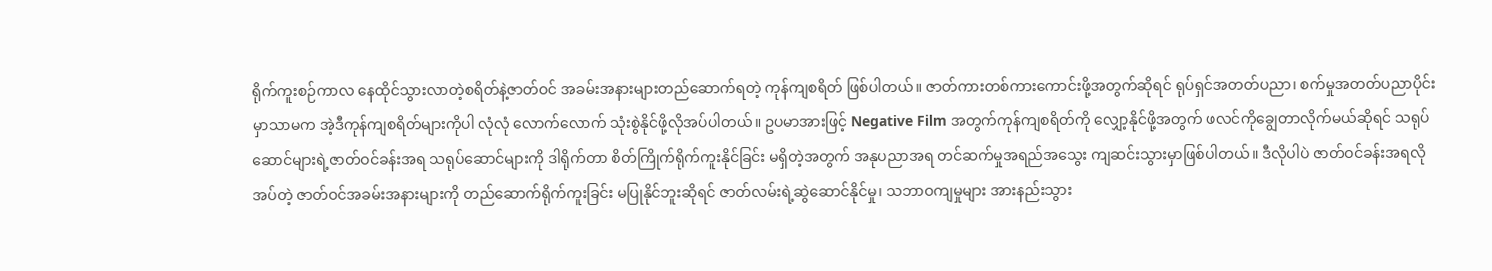ရိုက်ကူးစဉ်ကာလ နေထိုင်သွားလာတဲ့စရိတ်နဲ့ဇာတ်ဝင် အခမ်းအနားများတည်ဆောက်ရတဲ့ ကုန်ကျစရိတ် ဖြစ်ပါတယ်။ ဇာတ်ကားတစ်ကားကောင်းဖို့အတွက်ဆိုရင် ရုပ်ရှင်အတတ်ပညာ၊ စက်မှုအတတ်ပညာပိုင်း မှာသာမက အဲ့ဒီကုန်ကျစရိတ်များကိုပါ လုံလုံ လောက်လောက် သုံးစွဲနိုင်ဖို့လိုအပ်ပါတယ်။ ဥပမာအားဖြင့် Negative Film အတွက်ကုန်ကျစရိတ်ကို လျှော့နိုင်ဖို့အတွက် ဖလင်ကိုချွေတာလိုက်မယ်ဆိုရင် သရုပ်ဆောင်များရဲ့ဇာတ်ဝင်ခန်းအရ သရုပ်ဆောင်များကို ဒါရိုက်တာ စိတ်ကြိုက်ရိုက်ကူးနိုင်ခြင်း မရှိတဲ့အတွက် အနုပညာအရ တင်ဆက်မှုအရည်အသွေး ကျဆင်းသွားမှာဖြစ်ပါတယ်။ ဒီလိုပါပဲ ဇာတ်ဝင်ခန်းအရလိုအပ်တဲ့ ဇာတ်ဝင်အခမ်းအနားများကို တည်ဆောက်ရိုက်ကူးခြင်း မပြုနိုင်ဘူးဆိုရင် ဇာတ်လမ်းရဲ့ဆွဲဆောင်နိုင်မှု၊ သဘာဝကျမှုများ အားနည်းသွား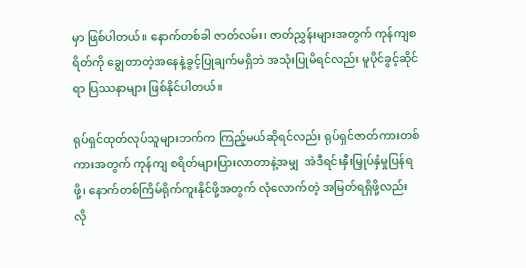မှာ ဖြစ်ပါတယ်။ နောက်တစ်ခါ ဇာတ်လမ်း၊ ဇာတ်ညွှန်းများအတွက် ကုန်ကျစရိတ်ကို ချွေတာတဲ့အနေနဲ့ခွင့်ပြုချက်မရှိဘဲ အသုံးပြုမိရင်လည်း မူပိုင်ခွင့်ဆိုင်ရာ ပြဿနာများ ဖြစ်နိုင်ပါတယ်။

ရုပ်ရှင်ထုတ်လုပ်သူများဘက်က ကြည့်မယ်ဆိုရင်လည်း ရုပ်ရှင်ဇာတ်ကားတစ်ကားအတွက် ကုန်ကျ စရိတ်များပြားလာတာနဲ့အမျှ  အဲဒီရင်းနှီးမြှုပ်နှံမှုပြန်ရဖို့၊ နောက်တစ်ကြိမ်ရိုက်ကူးနိုင်ဖို့အတွက် လုံလောက်တဲ့ အမြတ်ရရှိဖို့လည်း လို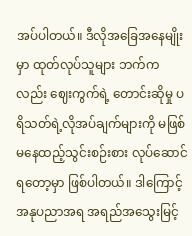အပ်ပါတယ်။ ဒီလိုအခြေအနေမျိုးမှာ ထုတ်လုပ်သူများ ဘက်ကလည်း ဈေးကွက်ရဲ့ တောင်းဆိုမှု ပရိသတ်ရဲ့လိုအပ်ချက်များကို မဖြစ်မနေထည့်သွင်းစဉ်းစား လုပ်ဆောင်ရတော့မှာ ဖြစ်ပါတယ်။ ဒါကြောင့် အနုပညာအရ အရည်အသွေးမြင့်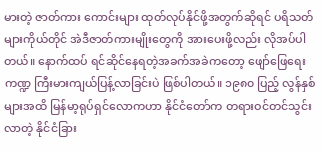မားတဲ့ ဇာတ်ကား ကောင်းများ ထုတ်လုပ်နိုင်ဖို့အတွက်ဆိုရင် ပရိသတ်များကိုယ်တိုင် အဲဒီဇာတ်ကားမျိုးတွေကို အားပေးဖို့လည်း လိုအပ်ပါတယ်။ နောက်ထပ် ရင်ဆိုင်နေရတဲ့အခက်အခဲကတော့ ဖျော်ဖြေရေးကဏ္ဍ ကြီးမားကျယ်ပြန့်လာခြင်းပဲ ဖြစ်ပါတယ်။ ၁၉၈၀ ပြည့် လွန်နှစ်များအထိ မြန်မာ့ရုပ်ရှင်လောကဟာ နိုင်ငံတော်က တရားဝင်တင်သွင်းလာတဲ့ နိုင်ငံခြား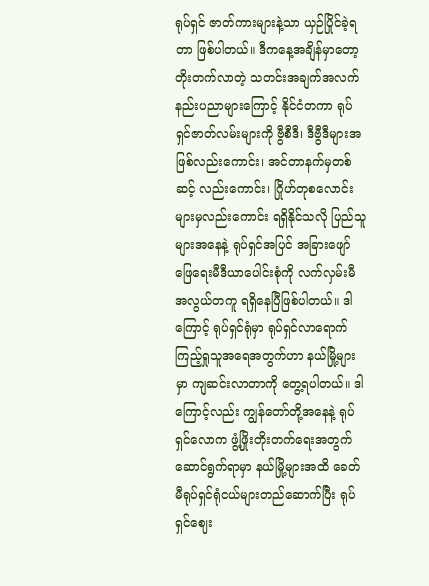ရုပ်ရှင် ဇာတ်ကားများနဲ့သာ ယှဉ်ပြိုင်ခဲ့ရတာ ဖြစ်ပါတယ်။ ဒီကနေ့အချိန်မှာတော့ တိုးတက်လာတဲ့ သတင်းအချက်အလက်နည်းပညာများကြောင့် နိုင်ငံတကာ ရုပ်ရှင်ဇာတ်လမ်းများကို ဗွီစီဒီ၊ ဒီဗွီဒီများအဖြစ်လည်းကောင်း၊ အင်တာနက်မှတစ်ဆင့် လည်းကောင်း၊ ဂြိုဟ်တုစလောင်းများမှလည်းကောင်း ရရှိနိုင်သလို ပြည်သူများအနေနဲ့ ရုပ်ရှင်အပြင် အခြားဖျော်ဖြေရေးမီဒီယာပေါင်းစုံကို လက်လှမ်းမီအလွယ်တကူ ရရှိနေပြီဖြစ်ပါတယ်။ ဒါကြောင့် ရုပ်ရှင်ရုံမှာ ရုပ်ရှင်လာရောက်ကြည့်ရှုသူအရေအတွက်ဟာ နယ်မြို့များမှာ ကျဆင်းလာတာကို တွေ့ရပါတယ်။ ဒါကြောင့်လည်း ကျွန်တော်တို့အနေနဲ့ ရုပ်ရှင်လောက ဖွံ့ဖြိုးတိုးတက်ရေးအတွက် ဆောင်ရွက်ရာမှာ နယ်မြို့များအထိ ခေတ်မီရုပ်ရှင်ရုံငယ်များတည်ဆောက်ပြီး ရုပ်ရှင်ဈေး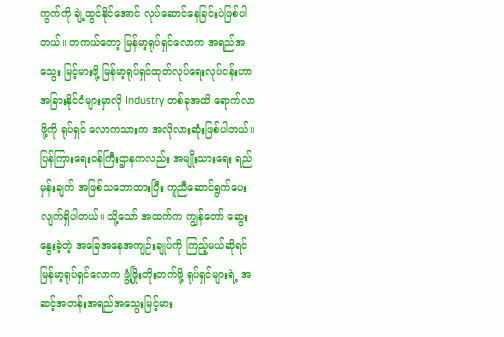ကွက်ကို ချဲ့ထွင်နိုင်အောင် လုပ်ဆောင်နေခြင်းပဲဖြစ်ပါတယ်။ တကယ်တော့ မြန်မာ့ရုပ်ရှင်လောက အရည်အသွေး မြင့်မားဖို့ မြန်မာ့ရုပ်ရှင်ထုတ်လုပ်ရေးလုပ်ငန်းဟာ အခြားနိုင်ငံများမှာလို Industry တစ်ခုအထိ ရောက်လာဖို့ကို ရုပ်ရှင် လောကသားက အလိုလားဆုံးဖြစ်ပါတယ်။ ပြန်ကြားရေးဝန်ကြီးဌာနကလည်း အမျိုးသားရေး ရည်မှန်းချက် အဖြစ်သဘောထားပြီး ကူညီဆောင်ရွက်ပေးလျက်ရှိပါတယ်။ သို့သော် အထက်က ကျွန်တော် ဆွေးနွေးခဲ့တဲ့ အခြေအနေအကျဉ်းချုပ်ကို ကြည့်မယ်ဆိုရင် မြန်မာ့ရုပ်ရှင်လောက ဖွံ့ဖြိုးတိုးတက်ဖို့ ရုပ်ရှင်များရဲ့ အဆင့်အတန်းအရည်အသွေးမြင့်မား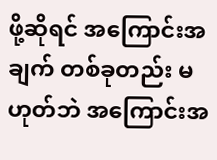ဖို့ဆိုရင် အကြောင်းအချက် တစ်ခုတည်း မဟုတ်ဘဲ အကြောင်းအ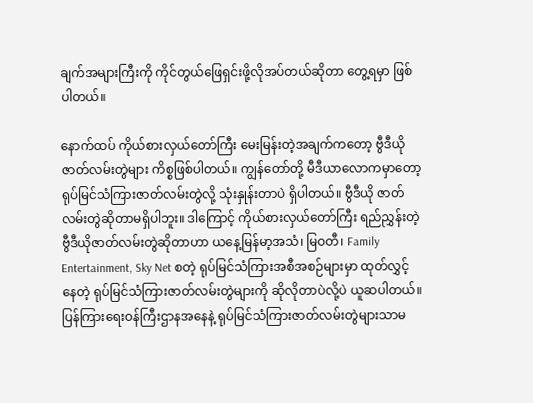ချက်အများကြီးကို ကိုင်တွယ်ဖြေရှင်းဖို့လိုအပ်တယ်ဆိုတာ တွေ့ရမှာ ဖြစ်ပါတယ်။

နောက်ထပ် ကိုယ်စားလှယ်တော်ကြီး မေးမြန်းတဲ့အချက်ကတော့ ဗွီဒီယိုဇာတ်လမ်းတွဲများ ကိစ္စဖြစ်ပါတယ်။ ကျွန်တော်တို့ မီဒီယာလောကမှာတော့ ရုပ်မြင်သံကြားဇာတ်လမ်းတွဲလို့ သုံးနှုန်းတာပဲ ရှိပါတယ်။ ဗွီဒီယို ဇာတ်လမ်းတွဲဆိုတာမရှိပါဘူး။ ဒါကြောင့် ကိုယ်စားလှယ်တော်ကြီး ရည်ညွှန်းတဲ့ ဗွီဒီယိုဇာတ်လမ်းတွဲဆိုတာဟာ ယနေ့မြန်မာ့အသံ၊ မြဝတီ၊ Family Entertainment, Sky Net စတဲ့ ရုပ်မြင်သံကြားအစီအစဉ်များမှာ ထုတ်လွှင့်နေတဲ့ ရုပ်မြင်သံကြားဇာတ်လမ်းတွဲများကို ဆိုလိုတာပဲလို့ပဲ ယူဆပါတယ်။ ပြန်ကြားရေးဝန်ကြီးဌာနအနေနဲ့ ရုပ်မြင်သံကြားဇာတ်လမ်းတွဲများသာမ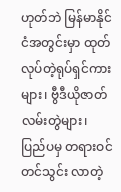ဟုတ်ဘဲ မြန်မာနိုင်ငံအတွင်းမှာ ထုတ်လုပ်တဲ့ရုပ်ရှင်ကားများ၊ ဗွီဒီယိုဇာတ်လမ်းတွဲများ၊ ပြည်ပမှ တရားဝင်တင်သွင်း လာတဲ့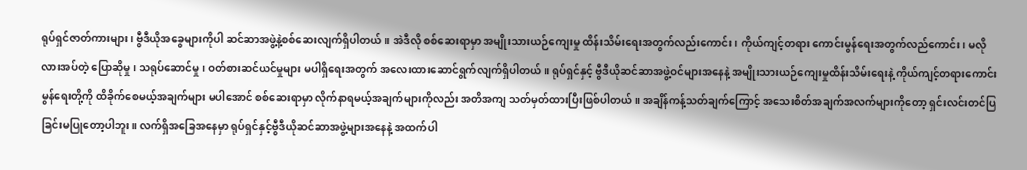ရုပ်ရှင်ဇာတ်ကားများ၊ ဗွီဒီယိုအခွေများကိုပါ ဆင်ဆာအဖွဲ့နဲ့စစ်ဆေးလျက်ရှိပါတယ်။ အဲဒီလို စစ်ဆေးရာမှာ အမျိုးသားယဉ်ကျေးမှု ထိန်းသိမ်းရေးအတွက်လည်းကောင်း၊ ကိုယ်ကျင့်တရား ကောင်းမွန်ရေးအတွက်လည်ကောင်း၊ မလိုလားအပ်တဲ့ ပြောဆိုမှု၊ သရုပ်ဆောင်မှု၊ ဝတ်စားဆင်ယင်မှုများ မပါရှိရေးအတွက် အလေးထားဆောင်ရွက်လျက်ရှိပါတယ်။ ရုပ်ရှင်နှင့် ဗွီဒီယိုဆင်ဆာအဖွဲ့ဝင်များအနေနဲ့ အမျိုးသားယဉ်ကျေးမှုထိန်းသိမ်းရေးနဲ့ ကိုယ်ကျင့်တရားကောင်းမွန်ရေးတို့ကို ထိခိုက်စေမယ့်အချက်များ မပါအောင် စစ်ဆေးရာမှာ လိုက်နာရမယ့်အချက်များကိုလည်း အတိအကျ သတ်မှတ်ထားပြီးဖြစ်ပါတယ်။ အချိန်ကန့်သတ်ချက်ကြောင့် အသေးစိတ်အချက်အလက်များကိုတော့ ရှင်းလင်းတင်ပြခြင်းမပြုတော့ပါဘူး။ လက်ရှိအခြေအနေမှာ ရုပ်ရှင်နှင့်ဗွီဒီယိုဆင်ဆာအဖွဲ့များအနေနဲ့ အထက်ပါ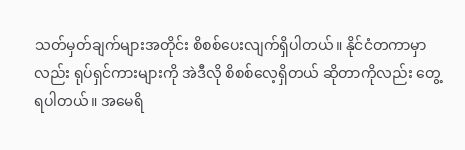သတ်မှတ်ချက်များအတိုင်း စိစစ်ပေးလျက်ရှိပါတယ်။ နိုင်ငံတကာမှာလည်း ရုပ်ရှင်ကားများကို အဲဒီလို စိစစ်လေ့ရှိတယ် ဆိုတာကိုလည်း တွေ့ရပါတယ်။ အမေရိ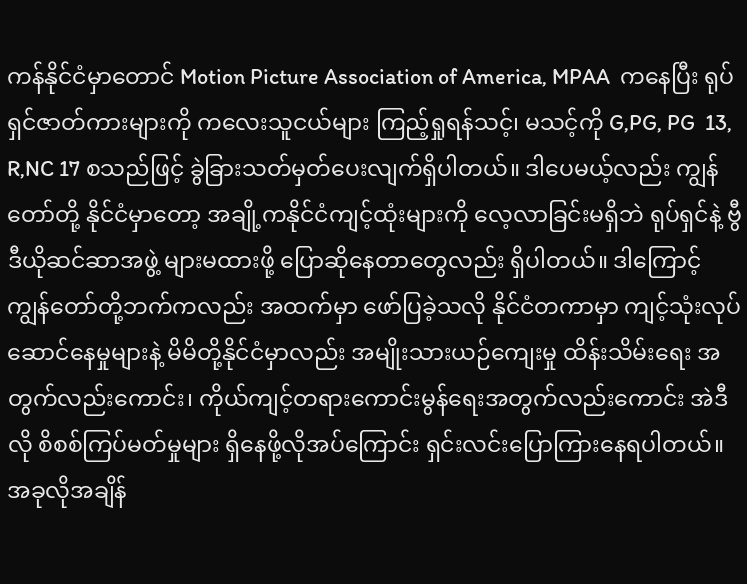ကန်နိုင်ငံမှာတောင် Motion Picture Association of America, MPAA  ကနေပြီး ရုပ်ရှင်ဇာတ်ကားများကို ကလေးသူငယ်များ ကြည့်ရှုရန်သင့်၊ မသင့်ကို G,PG, PG  13, R,NC 17 စသည်ဖြင့် ခွဲခြားသတ်မှတ်ပေးလျက်ရှိပါတယ်။ ဒါပေမယ့်လည်း ကျွန်တော်တို့ နိုင်ငံမှာတော့ အချို့ကနိုင်ငံကျင့်ထုံးများကို လေ့လာခြင်းမရှိဘဲ ရုပ်ရှင်နဲ့ ဗွီဒီယိုဆင်ဆာအဖွဲ့ များမထားဖို့ ပြောဆိုနေတာတွေလည်း ရှိပါတယ်။ ဒါကြောင့် ကျွန်တော်တို့ဘက်ကလည်း အထက်မှာ ဖော်ပြခဲ့သလို နိုင်ငံတကာမှာ ကျင့်သုံးလုပ်ဆောင်နေမှုများနဲ့ မိမိတို့နိုင်ငံမှာလည်း အမျိုးသားယဉ်ကျေးမှု ထိန်းသိမ်းရေး အတွက်လည်းကောင်း၊ ကိုယ်ကျင့်တရားကောင်းမွန်ရေးအတွက်လည်းကောင်း အဲဒီလို စိစစ်ကြပ်မတ်မှုများ ရှိနေဖို့လိုအပ်ကြောင်း ရှင်းလင်းပြောကြားနေရပါတယ်။ အခုလိုအချိန်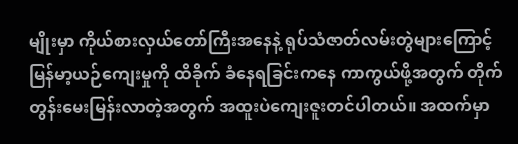မျိုးမှာ ကိုယ်စားလှယ်တော်ကြီးအနေနဲ့ ရုပ်သံဇာတ်လမ်းတွဲများကြောင့် မြန်မာ့ယဉ်ကျေးမှုကို ထိခိုက် ခံနေရခြင်းကနေ ကာကွယ်ဖို့အတွက် တိုက်တွန်းမေးမြန်းလာတဲ့အတွက် အထူးပဲကျေးဇူးတင်ပါတယ်။ အထက်မှာ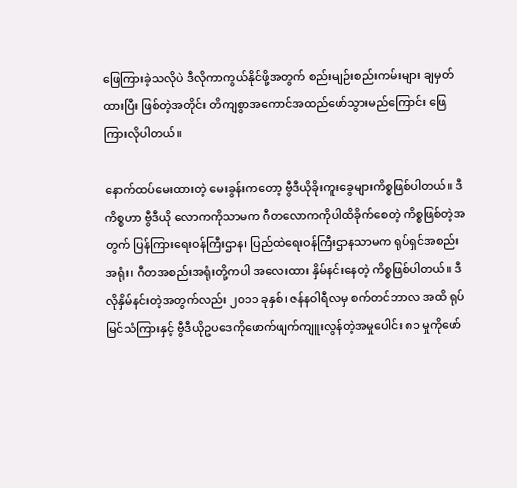ဖြေကြားခဲ့သလိုပဲ ဒီလိုကာကွယ်နိုင်ဖို့အတွက် စည်းမျဉ်းစည်းကမ်းများ ချမှတ်ထားပြီး ဖြစ်တဲ့အတိုင်း တိကျစွာအကောင်အထည်ဖော်သွားမည်ကြောင်း ဖြေကြားလိုပါတယ်။

နောက်ထပ်မေးထားတဲ့ မေးခွန်းကတော့ ဗွီဒီယိုခိုးကူးခွေများကိစ္စဖြစ်ပါတယ်။ ဒီကိစ္စဟာ ဗွီဒီယို လောကကိုသာမက ဂီတလောကကိုပါထိခိုက်စေတဲ့ ကိစ္စဖြစ်တဲ့အတွက် ပြန်ကြားရေးဝန်ကြီးဌာန၊ ပြည်ထဲရေးဝန်ကြီးဌာနသာမက ရုပ်ရှင်အစည်းအရုံး၊ ဂီတအစည်းအရုံးတို့ကပါ အလေးထား နှိမ်နင်းနေတဲ့ ကိစ္စဖြစ်ပါတယ်။ ဒီလိုနှိမ်နင်းတဲ့အတွက်လည်း ၂၀၁၁ ခုနှစ်၊ ဇန်နဝါရီလမှ စက်တင်ဘာလ အထိ ရုပ်မြင်သံကြားနှင့် ဗွီဒီယိုဥပဒေကိုဖောက်ဖျက်ကျူးလွန်တဲ့အမှုပေါင်း ၈၁ မှုကိုဖော်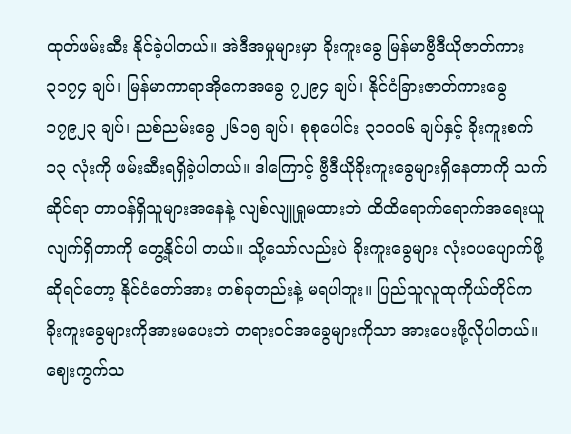ထုတ်ဖမ်းဆီး နိုင်ခဲ့ပါတယ်။ အဲဒီအမှုများမှာ ခိုးကူးခွေ မြန်မာဗွီဒီယိုဇာတ်ကား ၃၁၇၄ ချပ်၊ မြန်မာကာရာအိုကေအခွေ ၇၂၉၄ ချပ်၊ နိုင်ငံခြားဇာတ်ကားခွေ ၁၇၉၂၃ ချပ်၊ ညစ်ညမ်းခွေ ၂၆၁၅ ချပ်၊ စုစုပေါင်း ၃၁၀၀၆ ချပ်နှင့် ခိုးကူးစက် ၁၃ လုံးကို ဖမ်းဆီးရရှိခဲ့ပါတယ်။ ဒါကြောင့် ဗွီဒီယိုခိုးကူးခွေများရှိနေတာကို သက်ဆိုင်ရာ တာဝန်ရှိသူများအနေနဲ့ လျစ်လျူရှုမထားဘဲ ထိထိရောက်ရောက်အရေးယူလျက်ရှိတာကို တွေ့နိုင်ပါ တယ်။ သို့သော်လည်းပဲ ခိုးကူးခွေများ လုံးဝပပျောက်ဖို့ဆိုရင်တော့ နိုင်ငံတော်အား တစ်ခုတည်းနဲ့ မရပါဘူး။ ပြည်သူလူထုကိုယ်တိုင်က ခိုးကူးခွေများကိုအားမပေးဘဲ တရားဝင်အခွေများကိုသာ အားပေးဖို့လိုပါတယ်။ ဈေးကွက်သ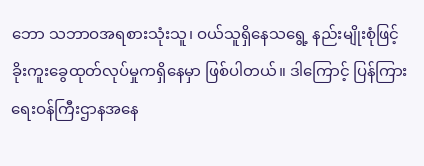ဘော သဘာဝအရစားသုံးသူ၊ ဝယ်သူရှိနေသရွေ့ နည်းမျိုးစုံဖြင့် ခိုးကူးခွေထုတ်လုပ်မှုကရှိနေမှာ ဖြစ်ပါတယ်။ ဒါကြောင့် ပြန်ကြားရေးဝန်ကြီးဌာနအနေ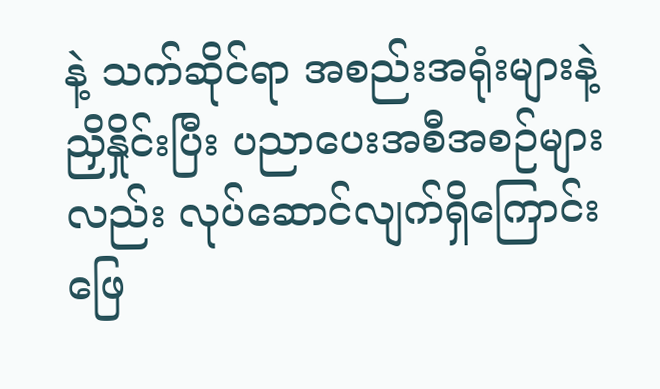နဲ့ သက်ဆိုင်ရာ အစည်းအရုံးများနဲ့ညှိနှိုင်းပြီး ပညာပေးအစီအစဉ်များလည်း လုပ်ဆောင်လျက်ရှိကြောင်းဖြေ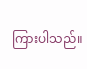ကြားပါသည်။